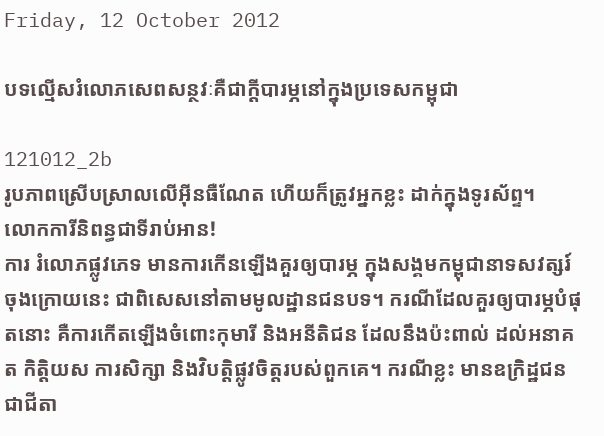Friday, 12 October 2012

បទល្មើសរំលោភសេពសន្ថវៈគឺជាក្តីបារម្ភនៅក្នុងប្រទេសកម្ពុជា

121012_2b
រូបភាពស្រើបស្រាលលើអ៊ីនធឺណែត ហើយក៏ត្រូវអ្នកខ្លះ ដាក់ក្នុងទូរស័ព្ទ។
លោកការីនិពន្ធជាទីរាប់អាន!
ការ រំលោភផ្លូវភេទ មានការកើនឡើងគួរឲ្យបារម្ភ ក្នុងសង្គមកម្ពុជានាទសវត្សរ៍ចុងក្រោយនេះ ជាពិសេសនៅតាមមូលដ្ឋានជនបទ។ ករណីដែលគួរឲ្យបារម្ភបំផុតនោះ គឺការកើតឡើងចំពោះកុមារី និងអនីតិជន ដែលនឹងប៉ះពាល់ ដល់អនាគត កិត្តិយស ការសិក្សា និងវិបត្តិផ្លូវចិត្តរបស់ពួកគេ។ ករណីខ្លះ មានឧក្រិដ្ឋជនជាជីតា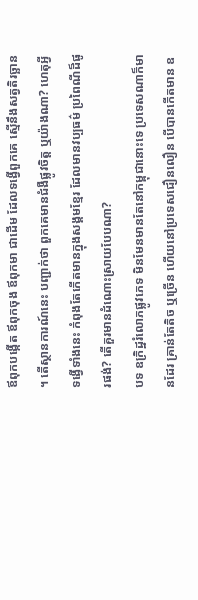ឪពុកបង្កើត ឪពុកចុង ឪពុកមា ជាដើម ដែលទង្វើពួកគេ ស្មើនឹងសត្វតិរច្ឆាន។ តើស្ថានការណ៍នេះ បញ្ជាក់ថា ពួកគេមានជំងឺផ្លូវចិត្ត ឬយ៉ាងណា? ហេតុអ្វីទង្វើទាំងនេះ កំពុងតែកើតមានក្នុងសង្គមខ្មែរ ដែលមានវប្បធម៌ ប្រពៃណីដ៏ផូរផង់? តើគួរមានដំណោះស្រាយបែបណា?
បទ ឧក្រិដ្ឋរំលោភផ្លូវភេទ មិនមែនមានតែនៅកម្ពុជានោះទេ ប្រទេសណាក៏មានដែរ គ្រាន់តែតិច ឬច្រើន ហើយនៅប្រទេសជឿនលឿន បើបានកើតមាន ឧ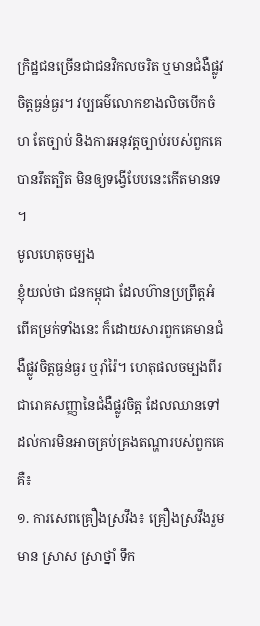ក្រិដ្ឋជនច្រើនជាជនវិកលចរិត ឬមានជំងឺផ្លូវចិត្តធ្ងន់ធ្ងរ។ វប្បធម៌លោកខាងលិចបើកចំហ តែច្បាប់ និងការអនុវត្តច្បាប់របស់ពួកគេបានរឹតត្បិត មិនឲ្យទង្វើបែបនេះកើតមានទេ។
មូលហេតុចម្បង
ខ្ញុំយល់ថា ជនកម្ពុជា ដែលហ៊ានប្រព្រឹត្តអំពើគម្រក់ទាំងនេះ ក៏ដោយសារពួកគេមានជំងឺផ្លូវចិត្តធ្ងន់ធ្ងរ ឬរ៉ាំរ៉ៃ។ ហេតុផលចម្បងពីរជារោគសញ្ញានៃជំងឺផ្លូវចិត្ត ដែលឈានទៅដល់ការមិនអាចគ្រប់គ្រងតណ្ហារបស់ពួកគេគឺ៖
១. ការសេពគ្រឿងស្រវឹង៖ គ្រឿងស្រវឹងរួមមាន ស្រាស ស្រាថ្នាំ ទឹក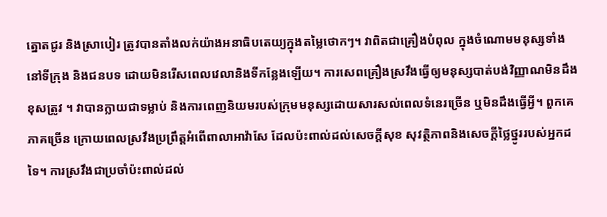ត្នោតជូរ និងស្រាបៀរ ត្រូវបានតាំងលក់យ៉ាងអនាធិបតេយ្យក្នុងតម្លៃថោកៗ។ វាពិតជាគ្រឿងបំពុល ក្នុងចំណោមមនុស្សទាំងនៅទីក្រុង និងជនបទ ដោយមិនរើសពេលវេលានិងទីកន្លែងឡើយ។ ការសេពគ្រឿងស្រវឹងធ្វើឲ្យមនុស្សបាត់បង់វិញ្ញាណមិនដឹងខុសត្រូវ ។ វាបានក្លាយជាទម្លាប់ និងការពេញនិយមរបស់ក្រុមមនុស្សដោយសារសល់ពេលទំនេរច្រើន ឬមិនដឹងធ្វើអ្វី។ ពួកគេភាគច្រើន ក្រោយពេលស្រវឹងប្រព្រឹត្តអំពើពាលាអាវ៉ាសែ ដែលប៉ះពាល់ដល់សេចក្តីសុខ សុវត្ថិភាពនិងសេចក្តីថ្លៃថ្នូររបស់អ្នកដទៃ។ ការស្រវឹងជាប្រចាំប៉ះពាល់ដល់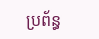ប្រព័ន្ធ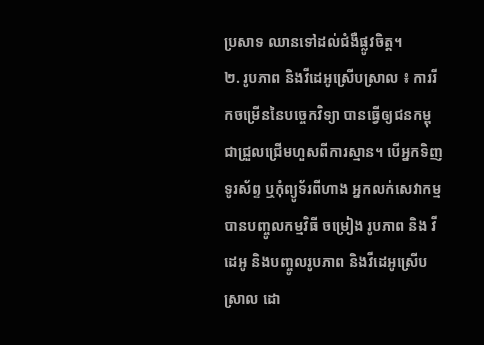ប្រសាទ ឈានទៅដល់ជំងឺផ្លូវចិត្ត។
២. រូបភាព និងវីដេអូស្រើបស្រាល ៖ ការរីកចម្រើននៃបច្ចេកវិទ្យា បានធ្វើឲ្យជនកម្ពុជាជ្រួលជ្រើមហួសពីការស្មាន។ បើអ្នកទិញទូរស័ព្ទ ឬកុំព្យូទ័រពីហាង អ្នកលក់សេវាកម្មបានបញ្ចូលកម្មវិធី ចម្រៀង រូបភាព និង វីដេអូ និងបញ្ចូលរូបភាព និងវីដេអូស្រើបស្រាល ដោ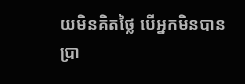យមិនគិតថ្លៃ បើអ្នកមិនបានប្រា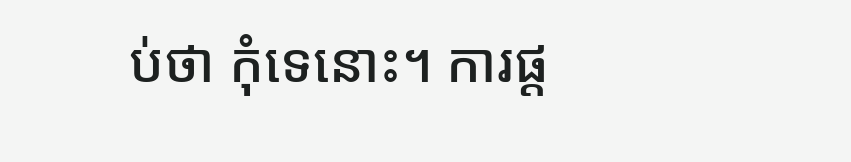ប់ថា កុំទេនោះ។ ការផ្ត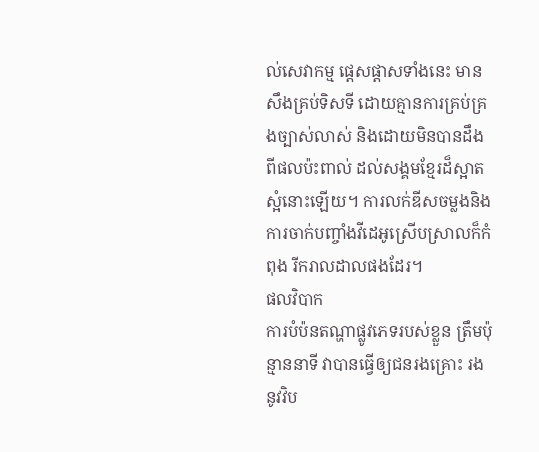ល់សេវាកម្ម ផ្តេសផ្តាសទាំងនេះ មានសឹងគ្រប់ទិសទី ដោយគ្មានការគ្រប់គ្រងច្បាស់លាស់ និងដោយមិនបានដឹងពីផលប៉ះពាល់ ដល់សង្គមខ្មែរដ៏ស្អាតស្អំនោះឡើយ។ ការលក់ឌីសចម្លងនិងការចាក់បញ្ចាំងវីដេអូស្រើបស្រាលក៏កំពុង រីករាលដាលផងដែរ។
ផលវិបាក
ការបំប៉នតណ្ហាផ្លូវភេទរបស់ខ្លួន ត្រឹមប៉ុន្មាននាទី វាបានធ្វើឲ្យជនរងគ្រោះ រងនូវវិប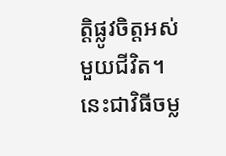ត្តិផ្លូវចិត្តអស់មួយជីវិត។ នេះជាវិធីចម្ល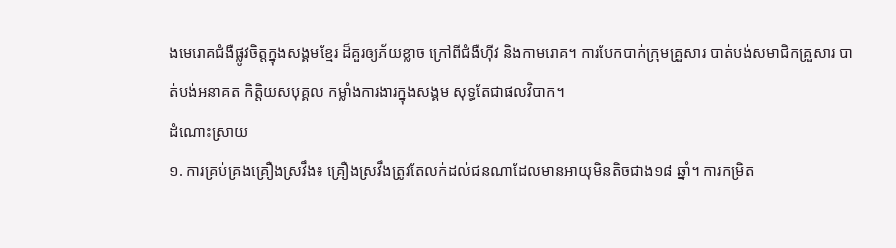ងមេរោគជំងឺផ្លូវចិត្តក្នុងសង្គមខ្មែរ ដ៏គួរឲ្យភ័យខ្លាច ក្រៅពីជំងឺហ៊ីវ និងកាមរោគ។ ការបែកបាក់ក្រុមគ្រួសារ បាត់បង់សមាជិកគ្រួសារ បាត់បង់អនាគត កិត្តិយសបុគ្គល កម្លាំងការងារក្នុងសង្គម សុទ្ធតែជាផលវិបាក។
ដំណោះស្រាយ
១. ការគ្រប់គ្រងគ្រឿងស្រវឹង៖ គ្រឿងស្រវឹងត្រូវតែលក់ដល់ជនណាដែលមានអាយុមិនតិចជាង១៨ ឆ្នាំ។ ការកម្រិត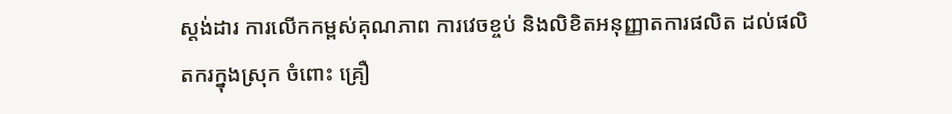ស្តង់ដារ ការលើកកម្ពស់គុណភាព ការវេចខ្ចប់ និងលិខិតអនុញ្ញាតការផលិត ដល់ផលិតករក្នុងស្រុក ចំពោះ គ្រឿ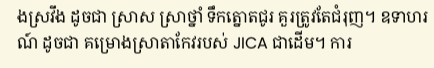ងស្រវឹង ដូចជា ស្រាស ស្រាថ្នាំ ទឹកត្នោតជូរ គួរត្រូវតែជំរុញ។ ឧទាហរណ៍ ដូចជា គម្រោងស្រាតាកែវរបស់ JICA ជាដើម។ ការ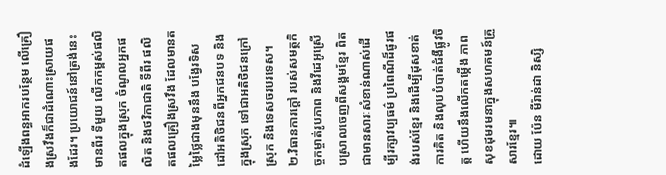ដំឡើងពន្ធអាករបន្ថែម លើគ្រឿងស្រវឹងក៏ជាដំណោះស្រាយផងដែរ។ ប្រយោជន៍នៅត្រង់នេះ មានពីរ ទីមួយ លើកកម្ពស់ផលិតផលក្នុងស្រុក ចំណូលអ្នកផលិត និងថវិកាជាតិ ទីពីរ ផលិតផលគ្រឿងស្រវឹង ដែលមានតម្លៃថ្លៃជាងមុននឹង បង្វែរទិសដៅអតិថិជនពីអ្នកជនបទ និងក្នុងស្រុក ទៅជាអតិថិជនក្រៅស្រុក និងទេសចរបរទេស។
២.វិធានការក្តៅ របស់សមត្ថកិច្ចកម្ចាត់រូបភាព និងវីដេអូស្រើបស្រាលចេញពីសង្គមខ្មែរ ពិតជាមានសារៈសំខាន់ណាស់ដើម្បីរក្សាវប្បធម៌ ប្រពៃណីដ៏ផូរផង់របស់ខ្មែរ និងដើម្បីដុសខាត់ការគិត និងលុបបំបាត់ជំងឺផ្លូវចិត្ត ហើយនឹងលើកតម្កើង ភាពសុខដុមរមនាក្នុងសហគមន៍គ្រួសារខ្មែរ៕
ដោយ ប៉ែន មីរ៉ាន់ដា និស្សិ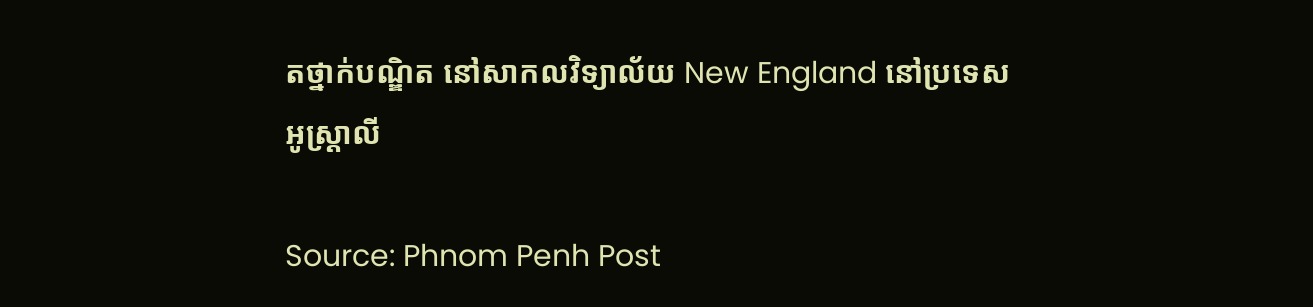តថ្នាក់បណ្ឌិត នៅសាកលវិទ្យាល័យ New England នៅប្រទេសអូស្ដ្រាលី

Source: Phnom Penh Post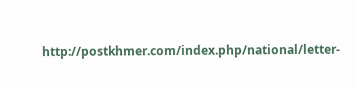http://postkhmer.com/index.php/national/letter-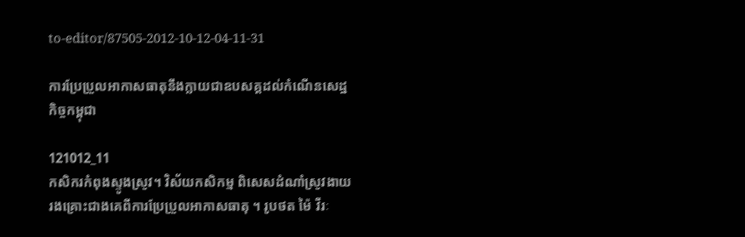to-editor/87505-2012-10-12-04-11-31

ការប្រែប្រួលអាកាសធាតុនឹងក្លាយជាឧបសគ្គដល់កំណើនសេដ្ឋកិច្ចកម្ពុជា

121012_11
កសិករកំពុងស្ទូងស្រូវ។ វិស័យកសិកម្ម ពិសេសដំណាំស្រូវងាយរងគ្រោះជាងគេពីការប្រែប្រួលអាកាសធាតុ ។ រូបថត ម៉ៃ វីរៈ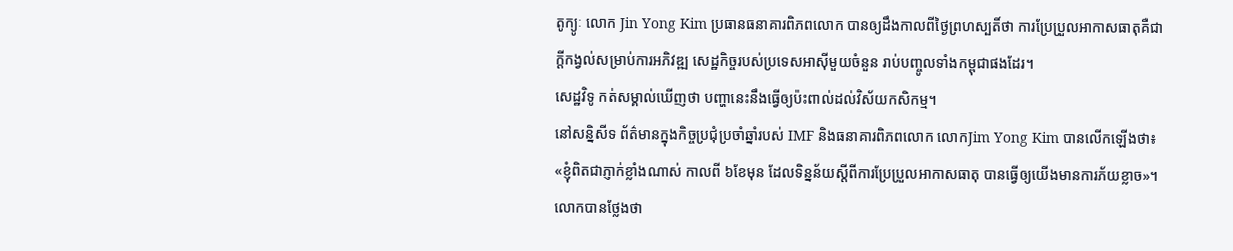តូក្យូៈ លោក Jin Yong Kim ប្រធានធនាគារពិភពលោក បានឲ្យដឹងកាលពីថ្ងៃព្រហស្បតិ៍ថា ការប្រែប្រួលអាកាសធាតុគឺជាក្តីកង្វល់សម្រាប់ការអភិវឌ្ឍ សេដ្ឋកិច្ចរបស់ប្រទេសអាស៊ីមួយចំនួន រាប់បញ្ចូលទាំងកម្ពុជាផងដែរ។
សេដ្ឋវិទូ កត់សម្គាល់ឃើញថា បញ្ហានេះនឹងធ្វើឲ្យប៉ះពាល់ដល់វិស័យកសិកម្ម។
នៅសន្និសីទ ព័ត៌មានក្នុងកិច្ចប្រជុំប្រចាំឆ្នាំរបស់ IMF និងធនាគារពិភពលោក លោកJim Yong Kim បានលើកឡើងថា៖ «ខ្ញុំពិតជាភ្ញាក់ខ្លាំងណាស់ កាលពី ៦ខែមុន ដែលទិន្នន័យស្តីពីការប្រែប្រួលអាកាសធាតុ បានធ្វើឲ្យយើងមានការភ័យខ្លាច»។
លោកបានថ្លែងថា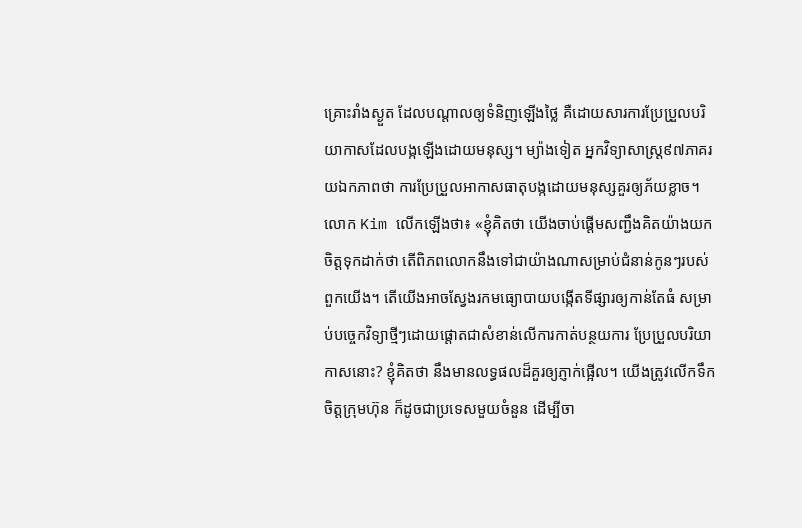គ្រោះរាំងស្ងួត ដែលបណ្តាលឲ្យទំនិញឡើងថ្លៃ គឺដោយសារការប្រែប្រួលបរិយាកាសដែលបង្កឡើងដោយមនុស្ស។ ម្យ៉ាងទៀត អ្នកវិទ្យាសាស្ត្រ៩៧ភាគរយឯកភាពថា ការប្រែប្រួលអាកាសធាតុបង្កដោយមនុស្សគួរឲ្យភ័យខ្លាច។
លោក Kim លើកឡើងថា៖ «ខ្ញុំគិតថា យើងចាប់ផ្តើមសញ្ជឹងគិតយ៉ាងយកចិត្តទុកដាក់ថា តើពិភពលោកនឹងទៅជាយ៉ាងណាសម្រាប់ជំនាន់កូនៗរបស់ពួកយើង។ តើយើងអាចស្វែងរកមធ្យោបាយបង្កើតទីផ្សារឲ្យកាន់តែធំ សម្រាប់បច្ចេកវិទ្យាថ្មីៗដោយផ្តោតជាសំខាន់លើការកាត់បន្ថយការ ប្រែប្រួលបរិយាកាសនោះ? ខ្ញុំគិតថា នឹងមានលទ្ធផលដ៏គួរឲ្យភ្ញាក់ផ្អើល។ យើងត្រូវលើកទឹកចិត្តក្រុមហ៊ុន ក៏ដូចជាប្រទេសមួយចំនួន ដើម្បីចា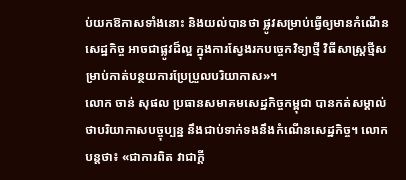ប់យកឱកាសទាំងនោះ និងយល់បានថា ផ្លូវសម្រាប់ធ្វើឲ្យមានកំណើនសេដ្ឋកិច្ច អាចជាផ្លូវដ៏ល្អ ក្នុងការស្វែងរកបច្ចេកវិទ្យាថ្មី វិធីសាស្ត្រថ្មីសម្រាប់កាត់បន្ថយការប្រែប្រួលបរិយាកាស»។
លោក ចាន់ សុផល ប្រធានសមាគមសេដ្ឋកិច្ចកម្ពុជា បានកត់សម្គាល់ថាបរិយាកាសបច្ចុប្បន្ន នឹងជាប់ទាក់ទងនឹងកំណើនសេដ្ឋកិច្ច។ លោកបន្តថា៖ «ជាការពិត វាជាក្តី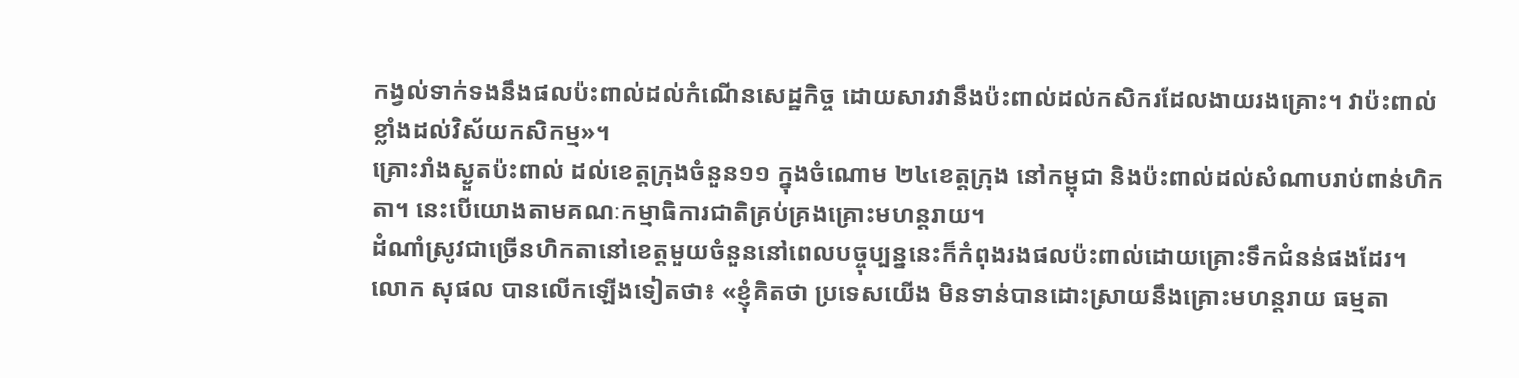កង្វល់ទាក់ទងនឹងផលប៉ះពាល់ដល់កំណើនសេដ្ឋកិច្ច ដោយសារវានឹងប៉ះពាល់ដល់កសិករដែលងាយរងគ្រោះ។ វាប៉ះពាល់ខ្លាំងដល់វិស័យកសិកម្ម»។
គ្រោះរាំងស្ងួតប៉ះពាល់ ដល់ខេត្តក្រុងចំនួន១១ ក្នុងចំណោម ២៤ខេត្តក្រុង នៅកម្ពុជា និងប៉ះពាល់ដល់សំណាបរាប់ពាន់ហិកតា។ នេះបើយោងតាមគណៈកម្មាធិការជាតិគ្រប់គ្រងគ្រោះមហន្តរាយ។
ដំណាំស្រូវជាច្រើនហិកតានៅខេត្តមួយចំនួននៅពេលបច្ចុប្បន្ននេះក៏កំពុងរងផលប៉ះពាល់ដោយគ្រោះទឹកជំនន់ផងដែរ។
លោក សុផល បានលើកឡើងទៀតថា៖ «ខ្ញុំគិតថា ប្រទេសយើង មិនទាន់បានដោះស្រាយនឹងគ្រោះមហន្តរាយ ធម្មតា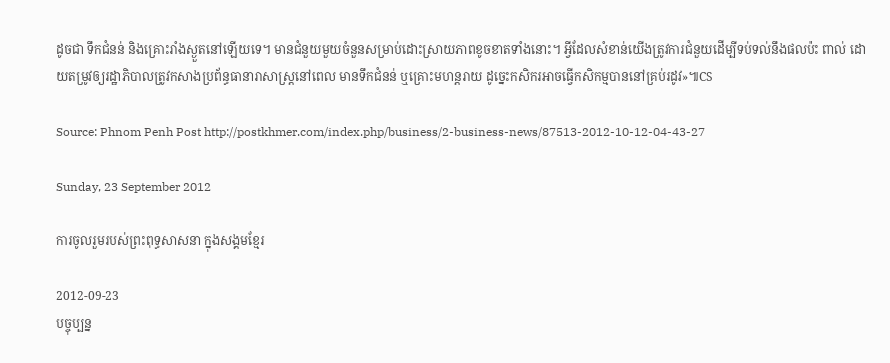ដូចជា ទឹកជំនន់ និងគ្រោះរាំងស្ងួតនៅឡើយទេ។ មានជំនួយមួយចំនួនសម្រាប់ដោះស្រាយភាពខូចខាតទាំងនោះ។ អ្វីដែលសំខាន់យើងត្រូវការជំនួយដើម្បីទប់ទល់នឹងផលប៉ះ ពាល់ ដោយតម្រូវឲ្យរដ្ឋាភិបាលត្រូវកសាងប្រព័ន្ធធានារាសាស្ត្រនៅពេល មានទឹកជំនន់ ឬគ្រោះមហន្តរាយ ដូច្នេះកសិករអាចធ្វើកសិកម្មបាននៅគ្រប់រដូវ»៕CS

Source: Phnom Penh Post http://postkhmer.com/index.php/business/2-business-news/87513-2012-10-12-04-43-27

Sunday, 23 September 2012

ការចូលរួមរបស់ព្រះពុទ្ធសាសនា ក្នុងសង្គមខ្មែរ

2012-09-23
បច្ចុប្បន្ន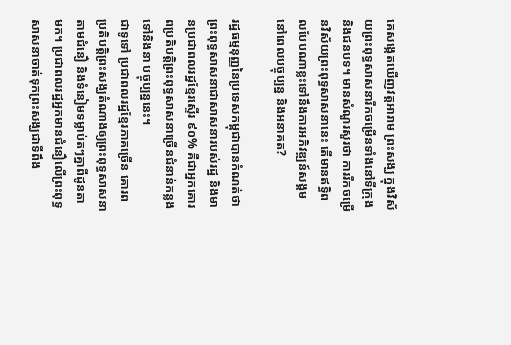គេសង្កេតឃើញវត្តអារាម ព្រះសង្ឃ ក្នុងវិស័យព្រះពុទ្ធសាសនារីកចម្រើនទាំងនៅទីក្រុង និងជនបទ។ មានសំណួរសួរថា ការរីកចម្រើនវិស័យព្រះពុទ្ធសាសនានេះ តើមានឥទ្ធិពលបែបណាខ្លះទៅនឹងការអភិវឌ្ឍន៍សង្គមនៅពេលបច្ចុប្បន្ន និងអនាគត?

រដ្ឋធម្មនុញ្ញនៃប្រទេសកម្ពុជាបានកំណត់ថា ព្រះពុទ្ធសាសនាជាសាសនារបស់រដ្ឋ និងមានប្រជាពលរដ្ឋខ្មែរស្ទើរ ៩០% គឺជាអ្នកគោរពប្រតិបត្តិព្រះពុទ្ធសាសនាច្រើនជំនាន់កន្លងទៅនិងនា បច្ចុប្បន្ននេះ។
ជាទូទៅ ប្រជាពលរដ្ឋខ្មែរភាគច្រើន គោរពប្រតិបត្តិព្រះសង្ឃតំណាងឲ្យព្រះពុទ្ធសាសនា តាមជំនឿ និងទំនៀមទម្លាប់តៗគ្នាពីដូនតាមក។ ប្រជាពលរដ្ឋអ្នកមានជំនឿលើព្រះពុទ្ធសាសនាចាត់ទុកព្រះសង្ឃជាទីពឹង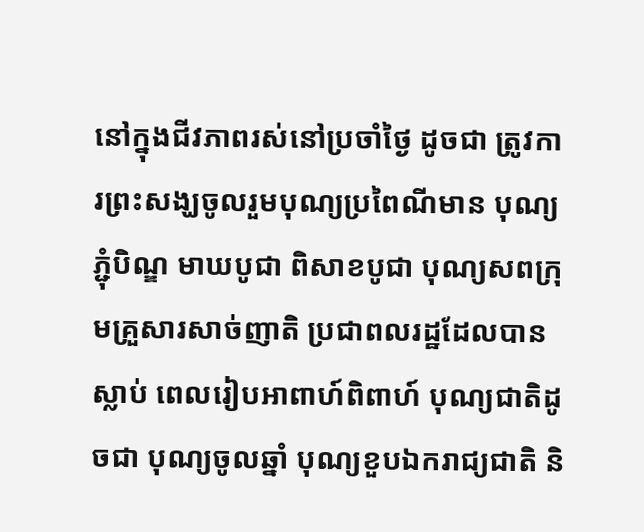នៅក្នុងជីវភាពរស់នៅប្រចាំថ្ងៃ ដូចជា ត្រូវការព្រះសង្ឃចូលរួមបុណ្យប្រពៃណីមាន បុណ្យភ្ជុំបិណ្ឌ មាឃបូជា ពិសាខបូជា បុណ្យសពក្រុមគ្រួសារសាច់ញាតិ ប្រជាពលរដ្ឋដែលបានស្លាប់ ពេលរៀបអាពាហ៍ពិពាហ៍ បុណ្យជាតិដូចជា បុណ្យចូលឆ្នាំ បុណ្យខួបឯករាជ្យជាតិ និ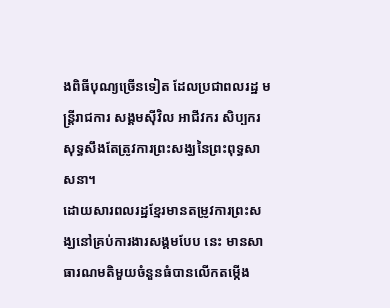ងពិធីបុណ្យច្រើនទៀត ដែលប្រជាពលរដ្ឋ មន្ត្រីរាជការ សង្គមស៊ីវិល អាជីវករ សិប្បករ សុទ្ធសឹងតែត្រូវការព្រះសង្ឃនៃព្រះពុទ្ធសាសនា។
ដោយសារពលរដ្ឋខ្មែរមានតម្រូវការព្រះសង្ឃនៅគ្រប់ការងារសង្គមបែប នេះ មានសាធារណមតិមួយចំនួនធំបានលើកតម្កើង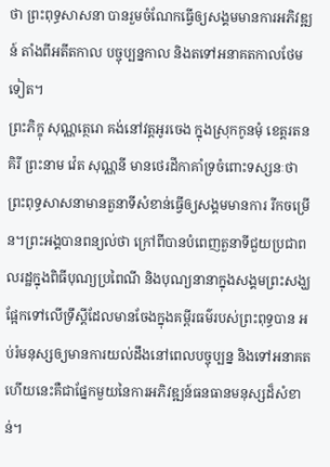ថា ព្រះពុទ្ធសាសនា បានរួមចំណែកធ្វើឲ្យសង្គមមានការអភិវឌ្ឍន៍ តាំងពីអតីតកាល បច្ចុប្បន្នកាល និងតទៅអនាគតកាលថែមទៀត។
ព្រះភិក្ខុ សុណ្ណត្ថេរោ គង់នៅវត្តអូរចេង ក្នុងស្រុកកូនមុំ ខេត្តរតនគិរី ព្រះនាម វ៉េត សុណ្ណនី មានថេរដីកាគាំទ្រចំពោះទស្សនៈថា ព្រះពុទ្ធសាសនាមានតួនាទីសំខាន់ធ្វើឲ្យសង្គមមានការ រីកចម្រើន។ព្រះអង្គបានពន្យល់ថា ក្រៅពីបានបំពេញតួនាទីជួយប្រជាពលរដ្ឋក្នុងពិធីបុណ្យប្រពៃណី និងបុណ្យនានាក្នុងសង្គមព្រះសង្ឃ ផ្អែកទៅលើទ្រឹស្ដីដែលមានចែងក្នុងគម្ពីរធម៌របស់ព្រះពុទ្ធបាន អប់រំមនុស្សឲ្យមានការយល់ដឹងនៅពេលបច្ចុប្បន្ន និងទៅអនាគត ហើយនេះគឺជាផ្នែកមួយនៃការអភិវឌ្ឍន៍ធនធានមនុស្សដ៏សំខាន់។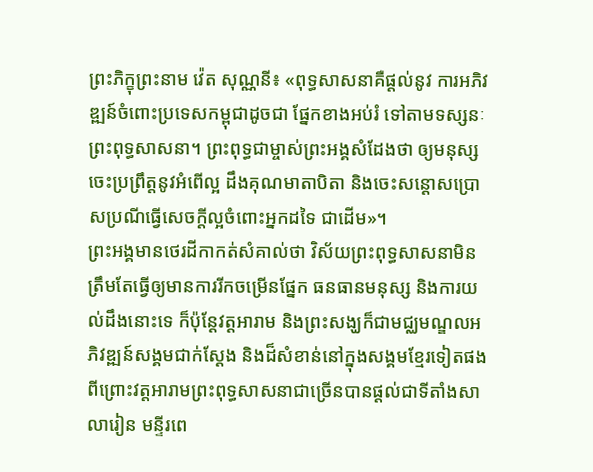ព្រះភិក្ខុព្រះនាម វ៉េត សុណ្ណនី៖ «ពុទ្ធសាសនាគឺផ្ដល់នូវ ការអភិវឌ្ឍន៍ចំពោះប្រទេសកម្ពុជាដូចជា ផ្នែកខាងអប់រំ ទៅតាមទស្សនៈព្រះពុទ្ធសាសនា។ ព្រះពុទ្ធជាម្ចាស់ព្រះអង្គសំដែងថា ឲ្យមនុស្សចេះប្រព្រឹត្តនូវអំពើល្អ ដឹងគុណមាតាបិតា និងចេះសន្ដោសប្រោសប្រណីធ្វើសេចក្ដីល្អចំពោះអ្នកដទៃ ជាដើម»។
ព្រះអង្គមានថេរដីកាកត់សំគាល់ថា វិស័យព្រះពុទ្ធសាសនាមិនត្រឹមតែធ្វើឲ្យមានការរីកចម្រើនផ្នែក ធនធានមនុស្ស និងការយល់ដឹងនោះទេ ក៏ប៉ុន្តែវត្តអារាម និងព្រះសង្ឃក៏ជាមជ្ឈមណ្ឌលអភិវឌ្ឍន៍សង្គមជាក់ស្ដែង និងដ៏សំខាន់នៅក្នុងសង្គមខ្មែរទៀតផង ពីព្រោះវត្តអារាមព្រះពុទ្ធសាសនាជាច្រើនបានផ្ដល់ជាទីតាំងសាលារៀន មន្ទីរពេ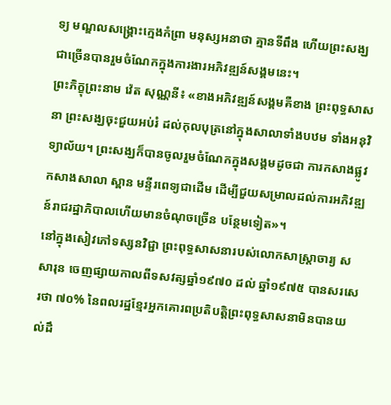ទ្យ មណ្ឌលសង្គ្រោះក្មេងកំព្រា មនុស្សអនាថា គ្មានទីពឹង ហើយព្រះសង្ឃជាច្រើនបានរួមចំណែកក្នុងការងារអភិវឌ្ឍន៍សង្គមនេះ។
ព្រះភិក្ខុព្រះនាម វ៉េត សុណ្ណនី៖ «ខាងអភិវឌ្ឍន៍សង្គមគឺខាង ព្រះពុទ្ធសាសនា ព្រះសង្ឃចុះជួយអប់រំ ដល់កុលបុត្រនៅក្នុងសាលាទាំងបឋម ទាំងអនុវិទ្យាល័យ។ ព្រះសង្ឃក៏បានចូលរួមចំណែកក្នុងសង្គមដូចជា ការកសាងផ្លូវ កសាងសាលា ស្ពាន មន្ទីរពេទ្យជាដើម ដើម្បីជួយសម្រាលដល់ការអភិវឌ្ឍន៍រាជរដ្ឋាភិបាលហើយមានចំណុចច្រើន បន្ថែមទៀត»។
នៅក្នុងសៀវភៅទស្សនវិជ្ជា ព្រះពុទ្ធសាសនារបស់លោកសាស្ត្រាចារ្យ ស សារុន ចេញផ្សាយកាលពីទសវត្សឆ្នាំ១៩៧០ ដល់ ឆ្នាំ១៩៧៥ បានសរសេរថា ៧០% នៃពលរដ្ឋខ្មែរអ្នកគោរពប្រតិបត្តិព្រះពុទ្ធសាសនាមិនបានយល់ដឹ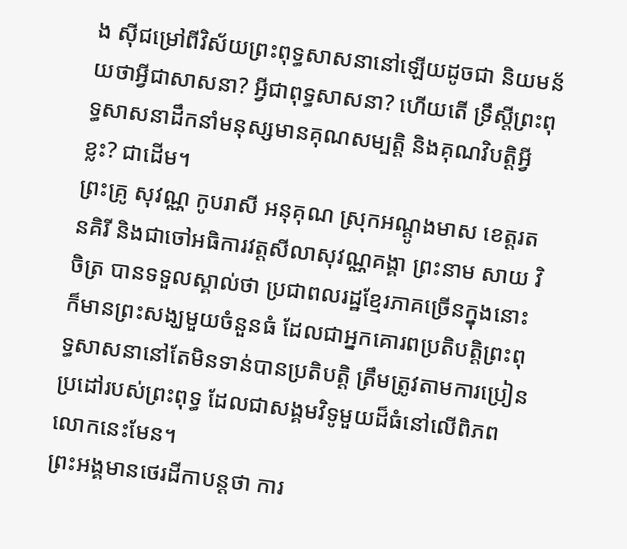ង ស៊ីជម្រៅពីវិស័យព្រះពុទ្ធសាសនានៅឡើយដូចជា និយមន័យថាអ្វីជាសាសនា? អ្វីជាពុទ្ធសាសនា? ហើយតើ ទ្រឹស្ដីព្រះពុទ្ធសាសនាដឹកនាំមនុស្សមានគុណសម្បត្តិ និងគុណវិបត្តិអ្វីខ្លះ? ជាដើម។
ព្រះគ្រូ សុវណ្ណ កូបរាសី អនុគុណ ស្រុកអណ្ដូងមាស ខេត្តរតនគិរី និងជាចៅអធិការវត្តសីលាសុវណ្ណគង្គា ព្រះនាម សាយ វិចិត្រ បានទទួលស្គាល់ថា ប្រជាពលរដ្ឋខ្មែរភាគច្រើនក្នុងនោះ ក៏មានព្រះសង្ឃមួយចំនួនធំ ដែលជាអ្នកគោរពប្រតិបត្តិព្រះពុទ្ធសាសនានៅតែមិនទាន់បានប្រតិបត្តិ ត្រឹមត្រូវតាមការប្រៀនប្រដៅរបស់ព្រះពុទ្ធ ដែលជាសង្គមវិទូមួយដ៏ធំនៅលើពិភពលោកនេះមែន។
ព្រះអង្គមានថេរដីកាបន្តថា ការ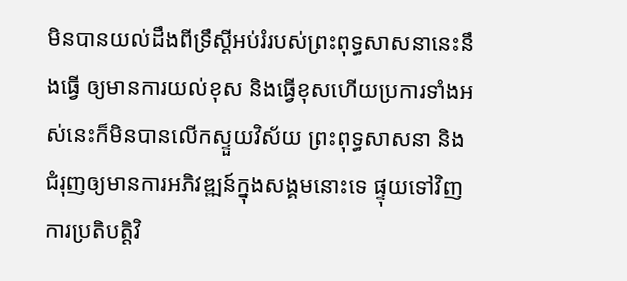មិនបានយល់ដឹងពីទ្រឹស្ដីអប់រំរបស់ព្រះពុទ្ធសាសនានេះនឹងធ្វើ ឲ្យមានការយល់ខុស និងធ្វើខុសហើយប្រការទាំងអស់នេះក៏មិនបានលើកស្ទួយវិស័យ ព្រះពុទ្ធសាសនា និងជំរុញឲ្យមានការអភិវឌ្ឍន៍ក្នុងសង្គមនោះទេ ផ្ទុយទៅវិញការប្រតិបត្តិវិ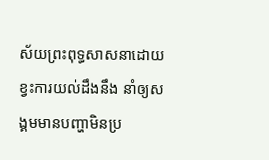ស័យព្រះពុទ្ធសាសនាដោយខ្វះការយល់ដឹងនឹង នាំឲ្យសង្គមមានបញ្ហាមិនប្រ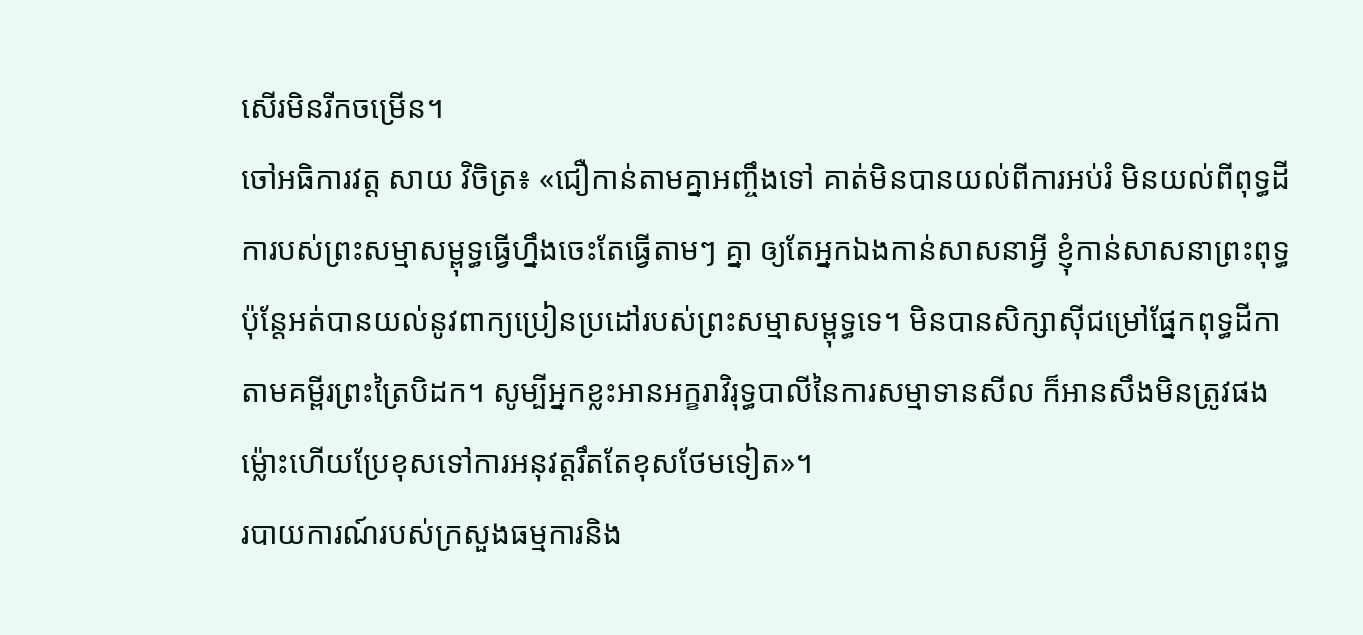សើរមិនរីកចម្រើន។
ចៅអធិការវត្ត សាយ វិចិត្រ៖ «ជឿកាន់តាមគ្នាអញ្ចឹងទៅ គាត់មិនបានយល់ពីការអប់រំ មិនយល់ពីពុទ្ធដីការបស់ព្រះសម្មាសម្ពុទ្ធធ្វើហ្នឹងចេះតែធ្វើតាមៗ គ្នា ឲ្យតែអ្នកឯងកាន់សាសនាអ្វី ខ្ញុំកាន់សាសនាព្រះពុទ្ធ ប៉ុន្តែអត់បានយល់នូវពាក្យប្រៀនប្រដៅរបស់ព្រះសម្មាសម្ពុទ្ធទេ។ មិនបានសិក្សាស៊ីជម្រៅផ្នែកពុទ្ធដីកា តាមគម្ពីរព្រះត្រៃបិដក។ សូម្បីអ្នកខ្លះអានអក្ខរាវិរុទ្ធបាលីនៃការសម្មាទានសីល ក៏អានសឹងមិនត្រូវផង ម្ល៉ោះហើយប្រែខុសទៅការអនុវត្តរឹតតែខុសថែមទៀត»។
របាយការណ៍របស់ក្រសួងធម្មការនិង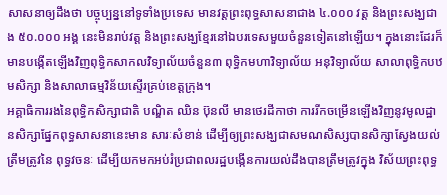សាសនាឲ្យដឹងថា បច្ចុប្បន្ននៅទូទាំងប្រទេស មានវត្តព្រះពុទ្ធសាសនាជាង ៤.០០០ វត្ត និងព្រះសង្ឃជាង ៥០.០០០ អង្គ នេះមិនរាប់វត្ត និងព្រះសង្ឃខ្មែរនៅឯបរទេសមួយចំនួនទៀតនៅឡើយ។ ក្នុងនោះដែរក៏មានបង្កើតឡើងវិញពុទ្ធិកសាកលវិទ្យាល័យចំនួន៣ ពុទ្ធិកមហាវិទ្យាល័យ អនុវិទ្យាល័យ សាលាពុទ្ធិកបឋមសិក្សា និងសាលាធម្មវិន័យស្ទើរគ្រប់ខេត្តក្រុង។
អគ្គាធិការរងនៃពុទ្ធិកសិក្សាជាតិ បណ្ឌិត ឈិន ប៊ុនលី មានថេរដីកាថា ការរីកចម្រើនឡើងវិញនូវមូលដ្ឋានសិក្សាផ្នែកពុទ្ធសាសនានេះមាន សារៈសំខាន់ ដើម្បីឲ្យព្រះសង្ឃជាសមណសិស្សបានសិក្សាស្វែងយល់ត្រឹមត្រូវនៃ ពុទ្ធវចនៈ ដើម្បីយកមកអប់រំប្រជាពលរដ្ឋបង្កើនការយល់ដឹងបានត្រឹមត្រូវក្នុង វិស័យព្រះពុទ្ធ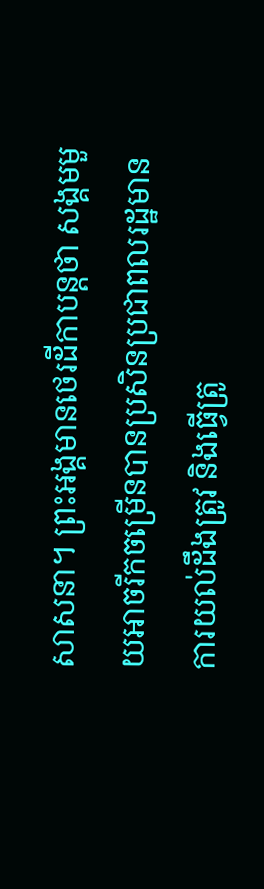សាសនា។ ព្រះអង្គមានថេរដីកាបន្តថា សង្គមមួយអាចរីកចម្រើនបានប្រសិនប្រជាពលរដ្ឋមានការយល់ដឹងត្រូវ និងធ្វើត្រូ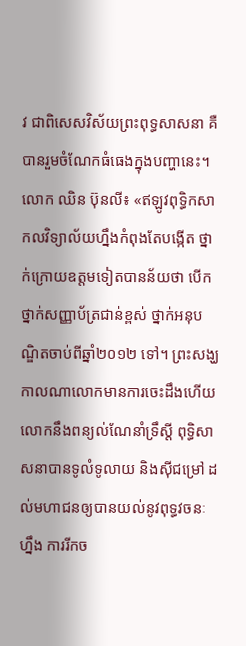វ ជាពិសេសវិស័យព្រះពុទ្ធសាសនា គឺបានរួមចំណែកធំធេងក្នុងបញ្ហានេះ។
លោក ឈិន ប៊ុនលី៖ «ឥឡូវពុទ្ធិកសាកលវិទ្យាល័យហ្នឹងកំពុងតែបង្កើត ថ្នាក់ក្រោយឧត្ដមទៀតបានន័យថា បើកថ្នាក់សញ្ញាប័ត្រជាន់ខ្ពស់ ថ្នាក់អនុបណ្ឌិតចាប់ពីឆ្នាំ២០១២ ទៅ។ ព្រះសង្ឃកាលណាលោកមានការចេះដឹងហើយលោកនឹងពន្យល់ណែនាំទ្រឹស្ដី ពុទ្ធិសាសនាបានទូលំទូលាយ និងស៊ីជម្រៅ ដល់មហាជនឲ្យបានយល់នូវពុទ្ធវចនៈហ្នឹង ការរីកច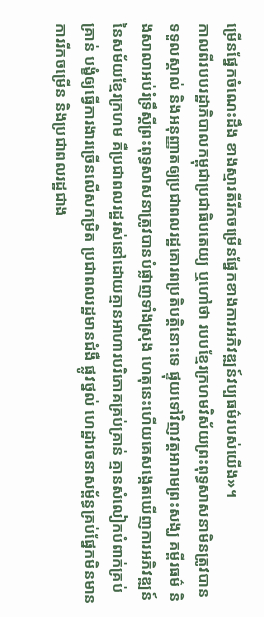ម្រើនផ្នែកចំណេះដឹង ខាងស្មារតីរីកចម្រើនផ្នែកខាងការអភិវឌ្ឍន៍វប្បធម៌របស់យើង»។
កាលពីរបបរដ្ឋាភិបាលកម្ពុជាប្រជាធិបតេយ្យ ឬហៅថា របបខ្មែរក្រហមវិស័យព្រះពុទ្ធសាសនាមិនត្រូវបានទទួលស្គាល់ និងអនុញ្ញាតឲ្យប្រជាពលរដ្ឋគោរពប្រតិបត្តិនោះទេ ផ្ទុយទៅវិញវត្តអារាមព្រះសង្ឃ គម្ពីរធម៌ និងសាលាអប់រំទ្រឹស្ដីព្រះពុទ្ធសាសនាត្រូវបានបំផ្លាញទាំងស្រុង ហេតុនេះហើយគេសង្កេតឃើញការអភិវឌ្ឍន៍នៃសម័យខ្មែរក្រហម គឺប្រជាពលរដ្ឋរស់នៅដោយគ្មានអាហារបរិភោគគ្រប់គ្រាន់ គ្មានសំលៀកបំពាក់គ្រប់គ្រាន់ បង្ខំឲ្យធ្វើការងារច្រើនលើសកម្រិត ប្រជាពលរដ្ឋមានជំងឺ ផ្លូវថ្នល់ ហេដ្ឋារចនាសម្ព័ន្ធគ្រប់ផ្នែកមិនមានការរីកចម្រើន និងប្រជាពលរដ្ឋជាង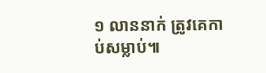១ លាននាក់ ត្រូវគេកាប់សម្លាប់៕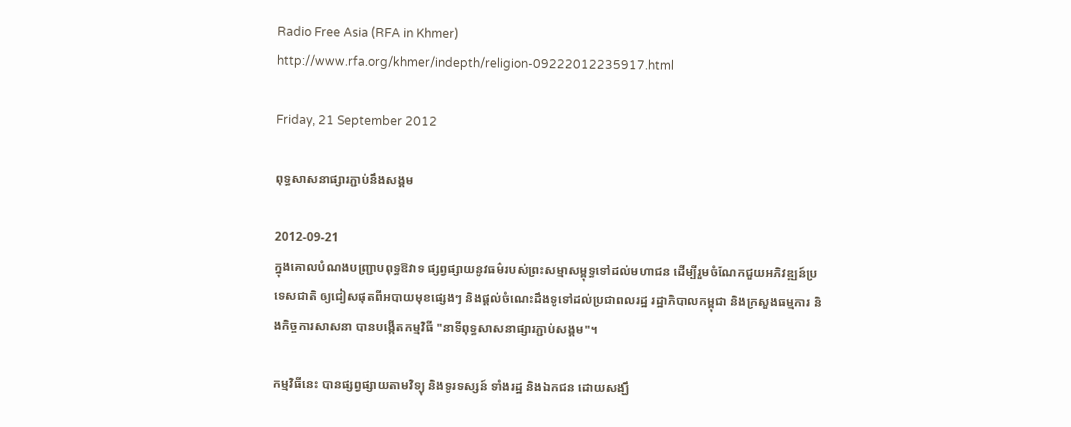Radio Free Asia (RFA in Khmer) http://www.rfa.org/khmer/indepth/religion-09222012235917.html

Friday, 21 September 2012

ពុទ្ធសាសនាផ្សារភ្ជាប់នឹងសង្គម

2012-09-21
ក្នុងគោលបំណងបញ្ជ្រាបពុទ្ធឱវាទ ផ្សព្វផ្សាយនូវធម៌របស់ព្រះសម្មាសម្ពុទ្ធទៅដល់មហាជន ដើម្បីរួមចំណែកជួយអភិវឌ្ឍន៍ប្រទេសជាតិ ឲ្យជៀសផុតពីអបាយមុខផ្សេងៗ និងផ្ដល់ចំណេះដឹងទូទៅដល់ប្រជាពលរដ្ឋ រដ្ឋាភិបាលកម្ពុជា និងក្រសួងធម្មការ និងកិច្ចការសាសនា បានបង្កើតកម្មវិធី "នាទីពុទ្ធសាសនាផ្សារភ្ជាប់សង្គម"។

កម្មវិធីនេះ បានផ្សព្វផ្សាយតាមវិទ្យុ និងទូរទស្សន៍ ទាំងរដ្ឋ និងឯកជន ដោយសង្ឃឹ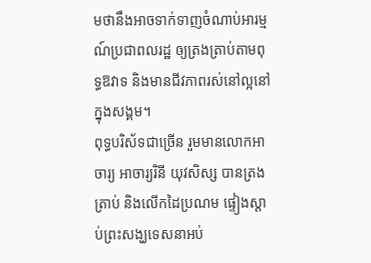មថានឹងអាចទាក់ទាញចំណាប់អារម្មណ៍ប្រជាពលរដ្ឋ ឲ្យត្រងត្រាប់តាមពុទ្ធឱវាទ និងមានជីវភាពរស់នៅល្អនៅក្នុងសង្គម។
ពុទ្ធបរិស័ទជាច្រើន រួមមានលោកអាចារ្យ អាចារ្យរិនី យុវសិស្ស បានត្រងត្រាប់ និងលើកដៃប្រណម ផ្ទៀងស្ដាប់ព្រះសង្ឃទេសនាអប់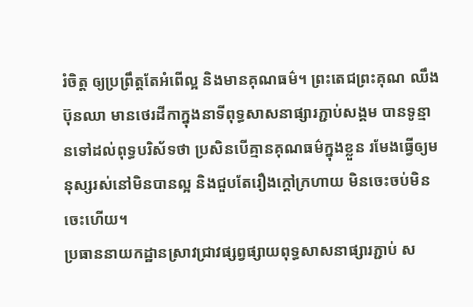រំចិត្ត ឲ្យប្រព្រឹត្តតែអំពើល្អ និងមានគុណធម៌។ ព្រះតេជព្រះគុណ ឈឹង ប៊ុនឈា មានថេរដីកាក្នុងនាទីពុទ្ធសាសនាផ្សារភ្ជាប់សង្គម បានទូន្មានទៅដល់ពុទ្ធបរិស័ទថា ប្រសិនបើគ្មានគុណធម៌ក្នុងខ្លួន រមែងធ្វើឲ្យមនុស្សរស់នៅមិនបានល្អ និងជួបតែរឿងក្ដៅក្រហាយ មិនចេះចប់មិនចេះហើយ។
ប្រធាននាយកដ្ឋានស្រាវជ្រាវផ្សព្វផ្សាយពុទ្ធសាសនាផ្សារភ្ជាប់ ស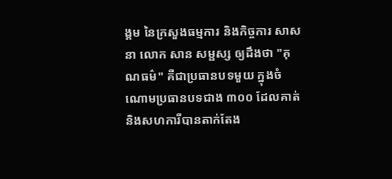ង្គម នៃក្រសួងធម្មការ និងកិច្ចការ សាសនា លោក សាន សម្ផស្ស ឲ្យដឹងថា "គុណធម៌" គឺជាប្រធានបទមួយ ក្នុងចំណោមប្រធានបទជាង ៣០០ ដែលគាត់ និងសហការីបានតាក់តែង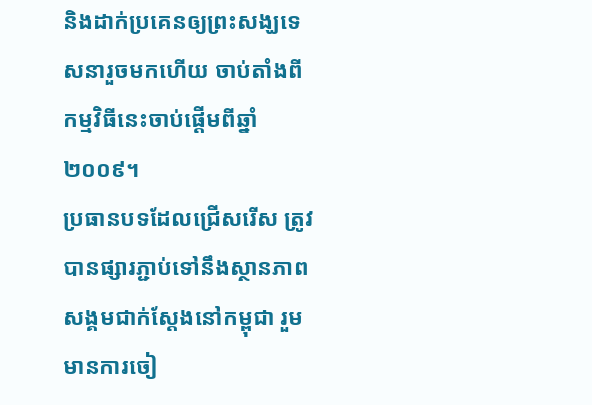និងដាក់ប្រគេនឲ្យព្រះសង្ឃទេសនារួចមកហើយ ចាប់តាំងពីកម្មវិធីនេះចាប់ផ្ដើមពីឆ្នាំ២០០៩។
ប្រធានបទដែលជ្រើសរើស ត្រូវបានផ្សារភ្ជាប់ទៅនឹងស្ថានភាពសង្គមជាក់ស្ដែងនៅកម្ពុជា រួមមានការចៀ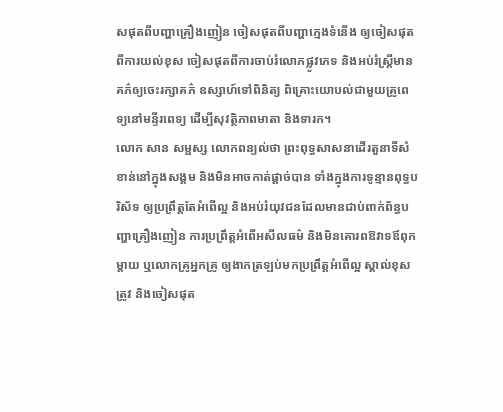សផុតពីបញ្ហាគ្រឿងញៀន ចៀសផុតពីបញ្ហាក្មេងទំនើង ឲ្យចៀសផុតពីការយល់ខុស ចៀសផុតពីការចាប់រំលោភផ្លូវភេទ និងអប់រំស្ត្រីមានគភ៌ឲ្យចេះរក្សាគភ៌ ឧស្សាហ៍ទៅពិនិត្យ ពិគ្រោះយោបល់ជាមួយគ្រូពេទ្យនៅមន្ទីរពេទ្យ ដើម្បីសុវត្ថិភាពមាតា និងទារក។
លោក សាន សម្ផស្ស លោកពន្យល់ថា ព្រះពុទ្ធសាសនាដើរតួនាទីសំខាន់នៅក្នុងសង្គម និងមិនអាចកាត់ផ្ដាច់បាន ទាំងក្នុងការទូន្មានពុទ្ធបរិស័ទ ឲ្យប្រព្រឹត្តតែអំពើល្អ និងអប់រំយុវជនដែលមានជាប់ពាក់ព័ន្ធបញ្ហាគ្រឿងញៀន ការប្រព្រឹត្តអំពើអសីលធម៌ និងមិនគោរពឱវាទឪពុកម្ដាយ ឬលោកគ្រូអ្នកគ្រូ ឲ្យងាកត្រឡប់មកប្រព្រឹត្តអំពើល្អ ស្គាល់ខុសត្រូវ និងចៀសផុត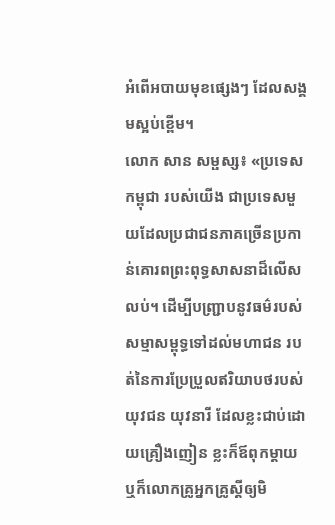អំពើអបាយមុខផ្សេងៗ ដែលសង្គមស្អប់ខ្ពើម។
លោក សាន សម្ផស្ស៖ «ប្រទេសកម្ពុជា របស់យើង ជាប្រទេសមួយដែលប្រជាជនភាគច្រើនប្រកាន់គោរពព្រះពុទ្ធសាសនាដ៏លើស លប់។ ដើម្បីបញ្ជ្រាបនូវធម៌របស់សម្មាសម្ពុទ្ធទៅដល់មហាជន របត់នៃការប្រែប្រួលឥរិយាបថរបស់យុវជន យុវនារី ដែលខ្លះជាប់ដោយគ្រឿងញៀន ខ្លះក៏ឪពុកម្ដាយ ឬក៏លោកគ្រូអ្នកគ្រូស្ដីឲ្យមិ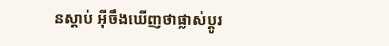នស្ដាប់ អ៊ីចឹងឃើញថាផ្លាស់ប្ដូរ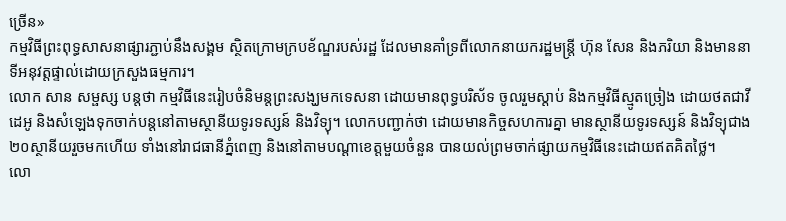ច្រើន»
កម្មវិធីព្រះពុទ្ធសាសនាផ្សារភ្ជាប់នឹងសង្គម ស្ថិតក្រោមក្របខ័ណ្ឌរបស់រដ្ឋ ដែលមានគាំទ្រពីលោកនាយករដ្ឋមន្ត្រី ហ៊ុន សែន និងភរិយា និងមាននាទីអនុវត្តផ្ទាល់ដោយក្រសួងធម្មការ។
លោក សាន សម្ផស្ស បន្តថា កម្មវិធីនេះរៀបចំនិមន្តព្រះសង្ឃមកទេសនា ដោយមានពុទ្ធបរិស័ទ ចូលរួមស្ដាប់ និងកម្មវិធីស្មូតច្រៀង ដោយថតជាវីដេអូ និងសំឡេងទុកចាក់បន្តនៅតាមស្ថានីយទូរទស្សន៍ និងវិទ្យុ។ លោកបញ្ជាក់ថា ដោយមានកិច្ចសហការគ្នា មានស្ថានីយទូរទស្សន៍ និងវិទ្យុជាង ២០ស្ថានីយរួចមកហើយ ទាំងនៅរាជធានីភ្នំពេញ និងនៅតាមបណ្ដាខេត្តមួយចំនួន បានយល់ព្រមចាក់ផ្សាយកម្មវិធីនេះដោយឥតគិតថ្លៃ។
លោ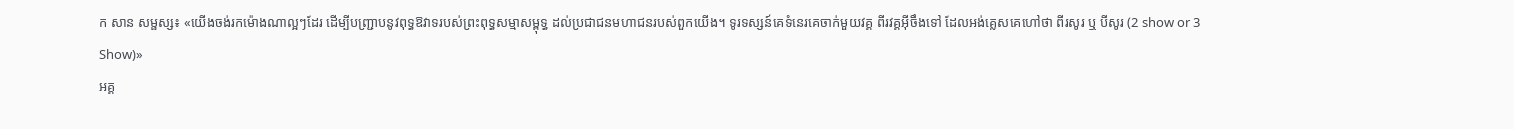ក សាន សម្ផស្ស៖ «យើងចង់រកម៉ោងណាល្អៗដែរ ដើម្បីបញ្ជ្រាបនូវពុទ្ធឱវាទរបស់ព្រះពុទ្ធសម្មាសម្ពុទ្ធ ដល់ប្រជាជនមហាជនរបស់ពួកយើង។ ទូរទស្សន៍គេទំនេរគេចាក់មួយវគ្គ ពីរវគ្គអ៊ីចឹងទៅ ដែលអង់គ្លេសគេហៅថា ពីរសូរ ឬ បីសូរ (2 show or 3 Show)»
អគ្គ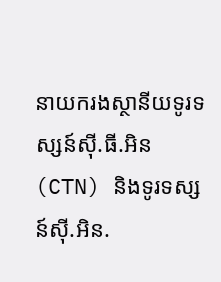នាយករងស្ថានីយទូរទស្សន៍ស៊ី.ធី.អិន (CTN) និងទូរទស្សន៍ស៊ី.អិន.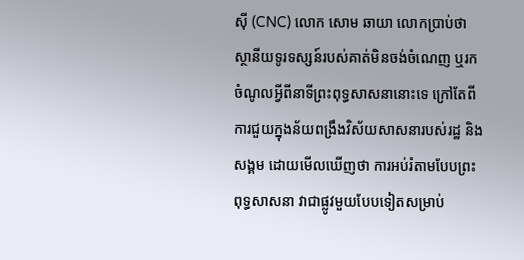ស៊ី (CNC) លោក សោម ឆាយា លោកប្រាប់ថា ស្ថានីយទូរទស្សន៍របស់គាត់មិនចង់ចំណេញ ឬរកចំណូលអ្វីពីនាទីព្រះពុទ្ធសាសនានោះទេ ក្រៅតែពីការជួយក្នុងន័យពង្រឹងវិស័យសាសនារបស់រដ្ឋ និងសង្គម ដោយមើលឃើញថា ការអប់រំតាមបែបព្រះពុទ្ធសាសនា វាជាផ្លូវមួយបែបទៀតសម្រាប់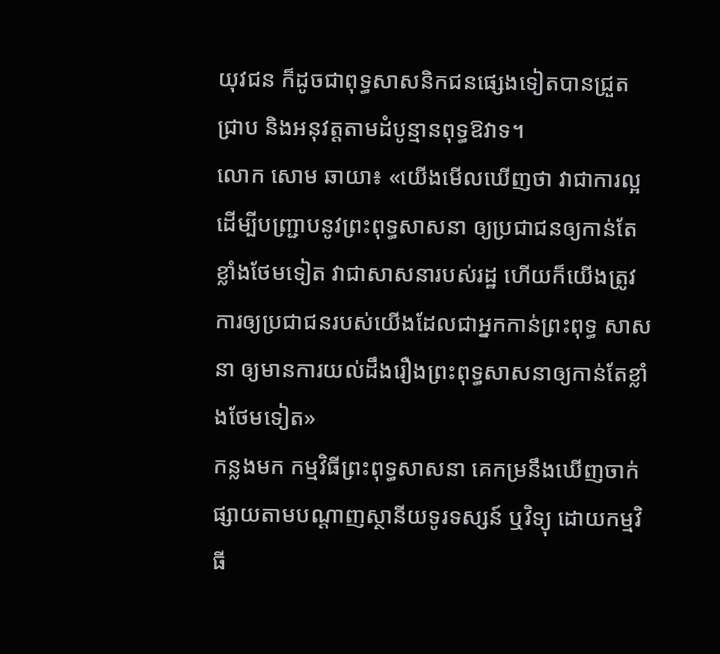យុវជន ក៏ដូចជាពុទ្ធសាសនិកជនផ្សេងទៀតបានជ្រួតជ្រាប និងអនុវត្តតាមដំបូន្មានពុទ្ធឱវាទ។
លោក សោម ឆាយា៖ «យើងមើលឃើញថា វាជាការល្អ ដើម្បីបញ្ជ្រាបនូវព្រះពុទ្ធសាសនា ឲ្យប្រជាជនឲ្យកាន់តែខ្លាំងថែមទៀត វាជាសាសនារបស់រដ្ឋ ហើយក៏យើងត្រូវការឲ្យប្រជាជនរបស់យើងដែលជាអ្នកកាន់ព្រះពុទ្ធ សាសនា ឲ្យមានការយល់ដឹងរឿងព្រះពុទ្ធសាសនាឲ្យកាន់តែខ្លាំងថែមទៀត»
កន្លងមក កម្មវិធីព្រះពុទ្ធសាសនា គេកម្រនឹងឃើញចាក់ផ្សាយតាមបណ្ដាញស្ថានីយទូរទស្សន៍ ឬវិទ្យុ ដោយកម្មវិធី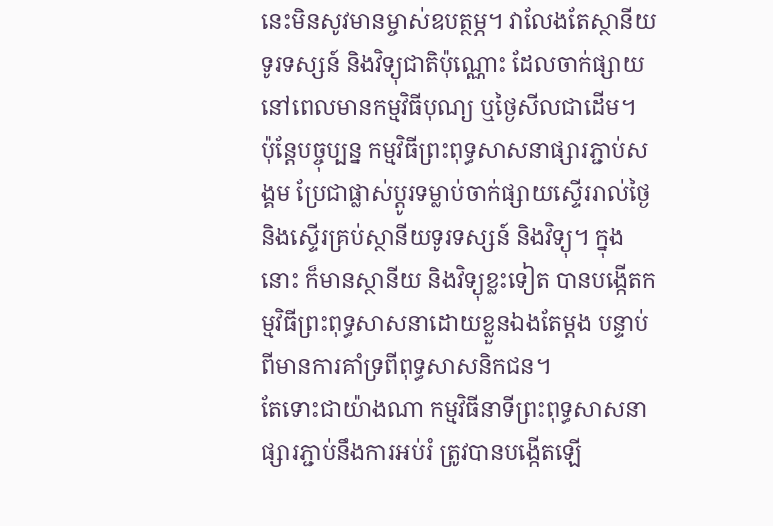នេះមិនសូវមានម្ចាស់ឧបត្ថម្ភ។ វាលែងតែស្ថានីយទូរទស្សន៍ និងវិទ្យុជាតិប៉ុណ្ណោះ ដែលចាក់ផ្សាយនៅពេលមានកម្មវិធីបុណ្យ ឬថ្ងៃសីលជាដើម។
ប៉ុន្តែបច្ចុប្បន្ន កម្មវិធីព្រះពុទ្ធសាសនាផ្សារភ្ជាប់សង្គម ប្រែជាផ្លាស់ប្ដូរទម្លាប់ចាក់ផ្សាយស្ទើររាល់ថ្ងៃ និងស្ទើរគ្រប់ស្ថានីយទូរទស្សន៍ និងវិទ្យុ។ ក្នុងនោះ ក៏មានស្ថានីយ និងវិទ្យុខ្លះទៀត បានបង្កើតកម្មវិធីព្រះពុទ្ធសាសនាដោយខ្លួនឯងតែម្ដង បន្ទាប់ពីមានការគាំទ្រពីពុទ្ធសាសនិកជន។
តែទោះជាយ៉ាងណា កម្មវិធីនាទីព្រះពុទ្ធសាសនាផ្សារភ្ជាប់នឹងការអប់រំ ត្រូវបានបង្កើតឡើ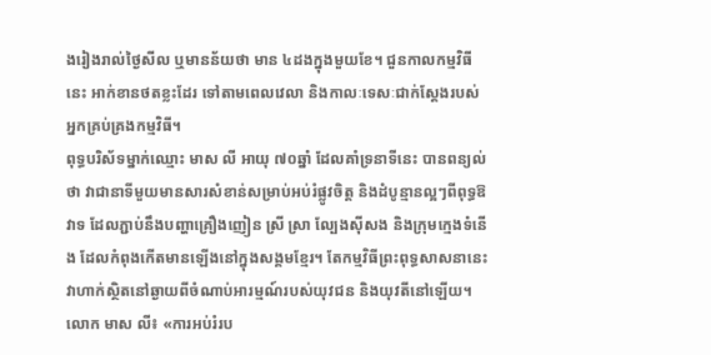ងរៀងរាល់ថ្ងៃសីល ឬមានន័យថា មាន ៤ដងក្នុងមួយខែ។ ជួនកាលកម្មវិធីនេះ អាក់ខានថតខ្លះដែរ ទៅតាមពេលវេលា និងកាលៈទេសៈជាក់ស្ដែងរបស់អ្នកគ្រប់គ្រងកម្មវិធី។
ពុទ្ធបរិស័ទម្នាក់ឈ្មោះ មាស លី អាយុ ៧០ឆ្នាំ ដែលគាំទ្រនាទីនេះ បានពន្យល់ថា វាជានាទីមួយមានសារសំខាន់សម្រាប់អប់រំផ្លូវចិត្ត និងដំបូន្មានល្អៗពីពុទ្ធឱវាទ ដែលភ្ជាប់នឹងបញ្ហាគ្រឿងញៀន ស្រី ស្រា ល្បែងស៊ីសង និងក្រុមក្មេងទំនើង ដែលកំពុងកើតមានឡើងនៅក្នុងសង្គមខ្មែរ។ តែកម្មវិធីព្រះពុទ្ធសាសនានេះ វាហាក់ស្ថិតនៅឆ្ងាយពីចំណាប់អារម្មណ៍របស់យុវជន និងយុវតីនៅឡើយ។
លោក មាស លី៖ «ការអប់រំរប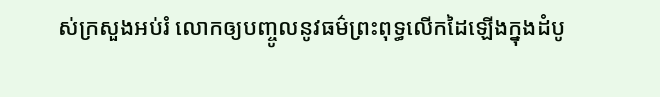ស់ក្រសួងអប់រំ លោកឲ្យបញ្ចូលនូវធម៌ព្រះពុទ្ធលើកដៃឡើងក្នុងដំបូ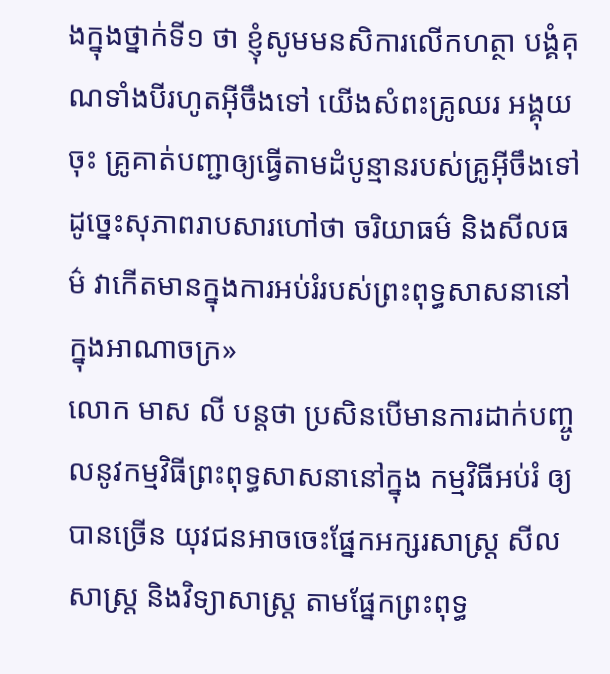ងក្នុងថ្នាក់ទី១ ថា ខ្ញុំសូមមនសិការលើកហត្ថា បង្គំគុណទាំងបីរហូតអ៊ីចឹងទៅ យើងសំពះគ្រូឈរ អង្គុយចុះ គ្រូគាត់បញ្ជាឲ្យធ្វើតាមដំបូន្មានរបស់គ្រូអ៊ីចឹងទៅ ដូច្នេះសុភាពរាបសារហៅថា ចរិយាធម៌ និងសីលធម៌ វាកើតមានក្នុងការអប់រំរបស់ព្រះពុទ្ធសាសនានៅក្នុងអាណាចក្រ»
លោក មាស លី បន្តថា ប្រសិនបើមានការដាក់បញ្ចូលនូវកម្មវិធីព្រះពុទ្ធសាសនានៅក្នុង កម្មវិធីអប់រំ ឲ្យបានច្រើន យុវជនអាចចេះផ្នែកអក្សរសាស្ត្រ សីលសាស្ត្រ និងវិទ្យាសាស្ត្រ តាមផ្នែកព្រះពុទ្ធ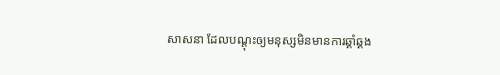សាសនា ដែលបណ្ដុះឲ្យមនុស្សមិនមានការឆ្គាំឆ្គង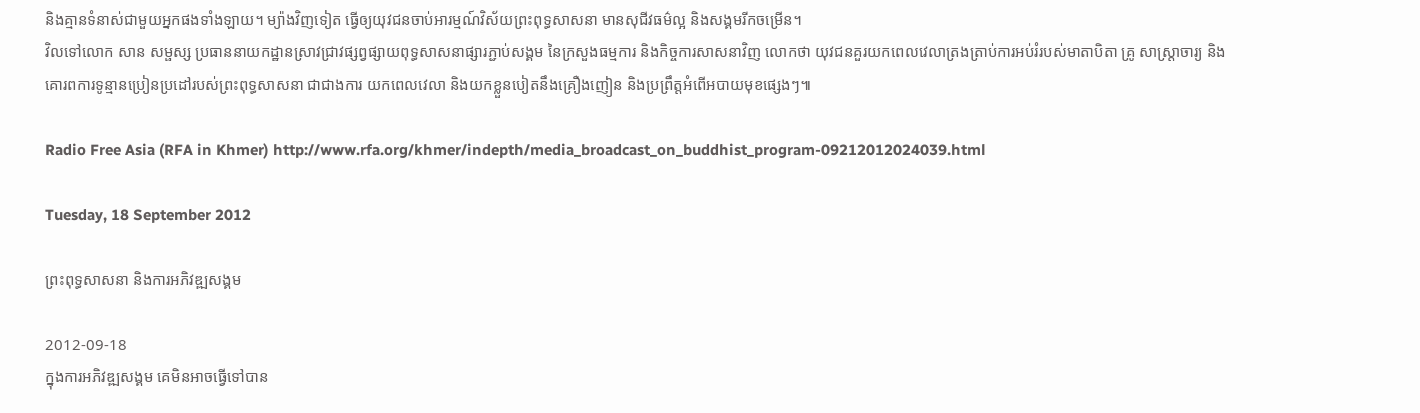និងគ្មានទំនាស់ជាមួយអ្នកផងទាំងឡាយ។ ម្យ៉ាងវិញទៀត ធ្វើឲ្យយុវជនចាប់អារម្មណ៍វិស័យព្រះពុទ្ធសាសនា មានសុជីវធម៌ល្អ និងសង្គមរីកចម្រើន។
វិលទៅលោក សាន សម្ផស្ស ប្រធាននាយកដ្ឋានស្រាវជ្រាវផ្សព្វផ្សាយពុទ្ធសាសនាផ្សារភ្ជាប់សង្គម នៃក្រសួងធម្មការ និងកិច្ចការសាសនាវិញ លោកថា យុវជនគួរយកពេលវេលាត្រងត្រាប់ការអប់រំរបស់មាតាបិតា គ្រូ សាស្ត្រាចារ្យ និងគោរពការទូន្មានប្រៀនប្រដៅរបស់ព្រះពុទ្ធសាសនា ជាជាងការ យកពេលវេលា និងយកខ្លួនបៀតនឹងគ្រឿងញៀន និងប្រព្រឹត្តអំពើអបាយមុខផ្សេងៗ៕

Radio Free Asia (RFA in Khmer) http://www.rfa.org/khmer/indepth/media_broadcast_on_buddhist_program-09212012024039.html

Tuesday, 18 September 2012

ព្រះពុទ្ធសាសនា និងការអភិវឌ្ឍសង្គម

2012-09-18
ក្នុងការអភិវឌ្ឍសង្គម គេមិនអាចធ្វើទៅបាន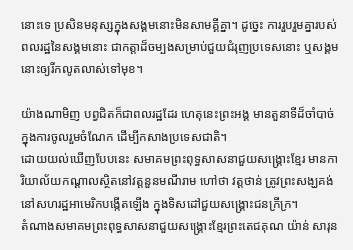នោះទេ ប្រសិនមនុស្សក្នុងសង្គមនោះមិនសាមគ្គីគ្នា។ ដូច្នេះ ការរួបរួមគ្នារបស់ពលរដ្ឋនៃសង្គមនោះ ជាកត្តាដ៏ចម្បងសម្រាប់ជួយជំរុញប្រទេសនោះ ឬសង្គមនោះឲ្យរីកលូតលាស់ទៅមុខ។

យ៉ាងណាមិញ បព្វជិតក៏ជាពលរដ្ឋដែរ ហេតុនេះព្រះអង្គ មានតួនាទីដ៏ចាំបាច់ក្នុងការចូលរួមចំណែក ដើម្បីកសាងប្រទេសជាតិ។
ដោយយល់ឃើញបែបនេះ សមាគមព្រះពុទ្ធសាសនាជួយសង្គ្រោះខ្មែរ មានការិយាល័យកណ្ដាលស្ថិតនៅវត្តនួនមណីរាម ហៅថា វត្តថាន់ ត្រូវព្រះសង្ឃគង់នៅសហរដ្ឋអាមេរិកបង្កើតឡើង ក្នុងទិសដៅជួយសង្គ្រោះជនក្រីក្រ។
តំណាងសមាគមព្រះពុទ្ធសាសនាជួយសង្គ្រោះខ្មែរព្រះតេជគុណ យ៉ាន់ សារុន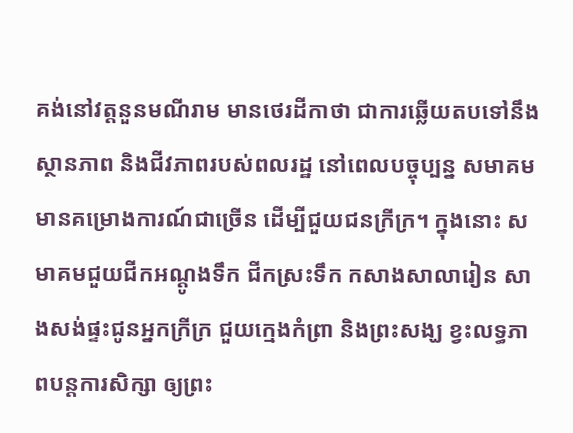គង់នៅវត្តនួនមណីរាម មានថេរដីកាថា ជាការឆ្លើយតបទៅនឹងស្ថានភាព និងជីវភាពរបស់ពលរដ្ឋ នៅពេលបច្ចុប្បន្ន សមាគមមានគម្រោងការណ៍ជាច្រើន ដើម្បីជួយជនក្រីក្រ។ ក្នុងនោះ សមាគមជួយជីកអណ្ដូងទឹក ជីកស្រះទឹក កសាងសាលារៀន សាងសង់ផ្ទះជូនអ្នកក្រីក្រ ជួយក្មេងកំព្រា និងព្រះសង្ឃ ខ្វះលទ្ធភាពបន្តការសិក្សា ឲ្យព្រះ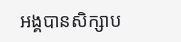អង្គបានសិក្សាប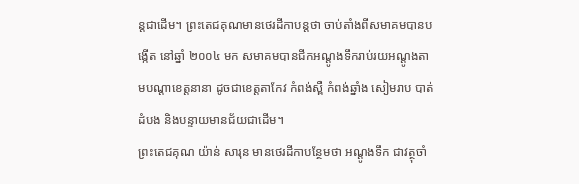ន្តជាដើម។ ព្រះតេជគុណមានថេរដីកាបន្តថា ចាប់តាំងពីសមាគមបានបង្កើត នៅឆ្នាំ ២០០៤ មក សមាគមបានជីកអណ្ដូងទឹករាប់រយអណ្ដូងតាមបណ្ដាខេត្តនានា ដូចជាខេត្តតាកែវ កំពង់ស្ពឺ កំពង់ឆ្នាំង សៀមរាប បាត់ដំបង និងបន្ទាយមានជ័យជាដើម។
ព្រះតេជគុណ យ៉ាន់ សារុន មានថេរដីកាបន្ថែមថា អណ្ដូងទឹក ជាវត្ថុចាំ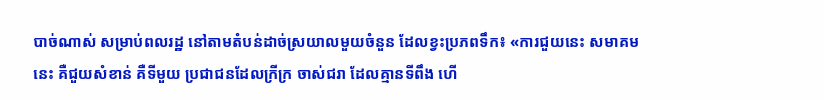បាច់ណាស់ សម្រាប់ពលរដ្ឋ នៅតាមតំបន់ដាច់ស្រយាលមួយចំនួន ដែលខ្វះប្រភពទឹក៖ «ការជួយនេះ សមាគមនេះ គឺជួយសំខាន់ គឺទីមួយ ប្រជាជនដែលក្រីក្រ ចាស់ជរា ដែលគ្មានទីពឹង ហើ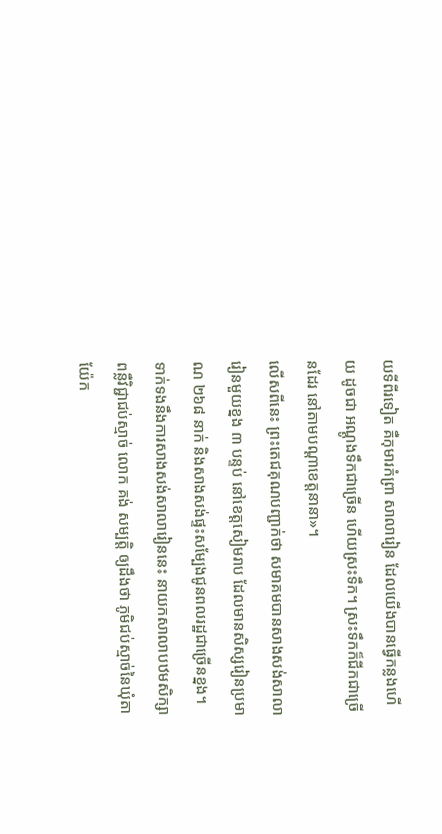យទីពីរទៀត គឺកុមារកំព្រា សាលារៀន ដែលយើងបានធ្វើកន្លងហើយ ដូចជា អណ្ដូងទឹកជាច្រើន ហើយស្រះទឹក។ ស្រះទឹកក៏ជីកជាច្រើនដែរ នៅតាមបណ្ដាខេត្តនានា»។
លើសពីនេះ ព្រះតេជគុណបញ្ជាក់ថា សមាគមបានសាងសង់សាលារៀនមួយខ្នង ៣ បន្ទប់ នៅខេត្តសៀមរាប ដែលមានសិស្សរៀនប្រមាណ ២៦៨ នាក់ និងសាងសង់ផ្ទះសម្បែងជូនពលរដ្ឋជាច្រើនខ្នង។
ទាក់ទងនឹងការសាងសង់សាលារៀននេះ នាយកសាលាបឋមសិក្សាពន្លឺវិជ្ជាជប់ស្មាច់ លោក គង់ សម្បត្តិ ឲ្យដឹងថា ភូមិជប់ស្មាច់នៃឃុំតាយ៉ែក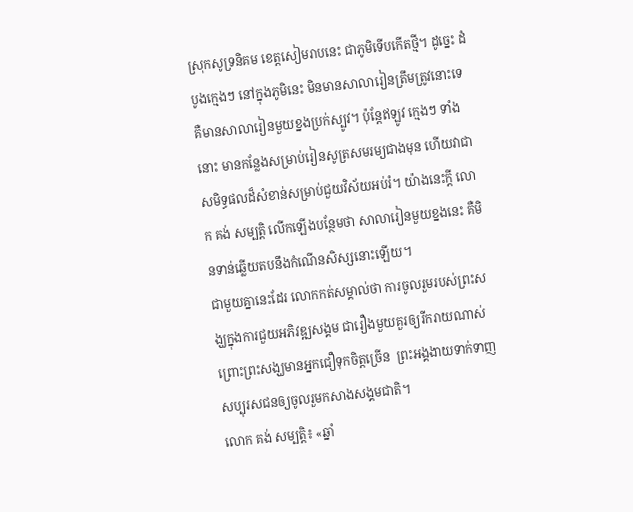ស្រុកសូទ្រនិគម ខេត្តសៀមរាបនេះ ជាភូមិទើបកើតថ្មី។ ដូច្នេះ ដំបូងក្មេងៗ នៅក្នុងភូមិនេះ មិនមានសាលារៀនត្រឹមត្រូវនោះទេ គឺមានសាលារៀនមួយខ្នងប្រក់ស្បូវ។ ប៉ុន្តែឥឡូវ ក្មេងៗ ទាំងនោះ មានកន្លែងសម្រាប់រៀនសូត្រសមរម្យជាងមុន ហើយវាជាសមិទ្ធផលដ៏សំខាន់សម្រាប់ជួយវិស័យអប់រំ។ យ៉ាងនេះក្ដី លោក គង់ សម្បត្តិ លើកឡើងបន្ថែមថា សាលារៀនមួយខ្នងនេះ គឺមិនទាន់ឆ្លើយតបនឹងកំណើនសិស្សនោះឡើយ។
ជាមួយគ្នានេះដែរ លោកកត់សម្គាល់ថា ការចូលរួមរបស់ព្រះសង្ឃក្នុងការជួយអភិវឌ្ឍសង្គម ជារឿងមួយគួរឲ្យរីករាយណាស់ ព្រោះព្រះសង្ឃមានអ្នកជឿទុកចិត្តច្រើន  ព្រះអង្គងាយទាក់ទាញសប្បុរសជនឲ្យចូលរួមកសាងសង្គមជាតិ។
លោក គង់ សម្បត្តិ៖ «ឆ្នាំ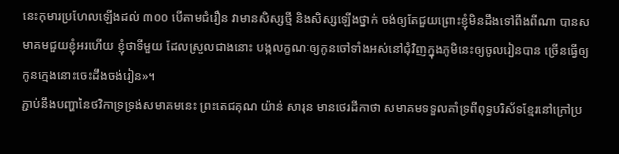នេះកុមារប្រហែលឡើងដល់ ៣០០ បើតាមជំរឿន វាមានសិស្សថ្មី និងសិស្សឡើងថ្នាក់ ចង់ឲ្យតែជួយព្រោះខ្ញុំមិនដឹងទៅពឹងពីណា បានសមាគមជួយខ្ញុំអរហើយ ខ្ញុំថាទីមួយ ដែលស្រួលជាងនោះ បង្កលក្ខណៈឲ្យកូនចៅទាំងអស់នៅជុំវិញក្នុងភូមិនេះឲ្យចូលរៀនបាន ច្រើនធ្វើឲ្យកូនក្មេងនោះចេះដឹងចង់រៀន»។
ភ្ជាប់នឹងបញ្ហានៃថវិកាទ្រទ្រង់សមាគមនេះ ព្រះតេជគុណ យ៉ាន់ សារុន មានថេរដីកាថា សមាគមទទួលគាំទ្រពីពុទ្ធបរិស័ទខ្មែរនៅក្រៅប្រ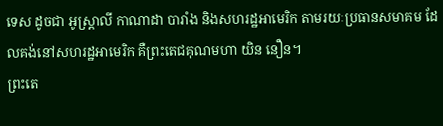ទេស ដូចជា អូស្ត្រាលី កាណាដា បារាំង និងសហរដ្ឋអាមេរិក តាមរយៈប្រធានសមាគម ដែលគង់នៅសហរដ្ឋអាមេរិក គឺព្រះតេជគុណមហា យិន នឿន។
ព្រះតេ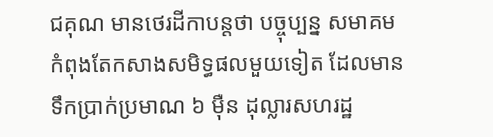ជគុណ មានថេរដីកាបន្តថា បច្ចុប្បន្ន សមាគមកំពុងតែកសាងសមិទ្ធផលមួយទៀត ដែលមានទឹកប្រាក់ប្រមាណ ៦ ម៉ឺន ដុល្លារសហរដ្ឋ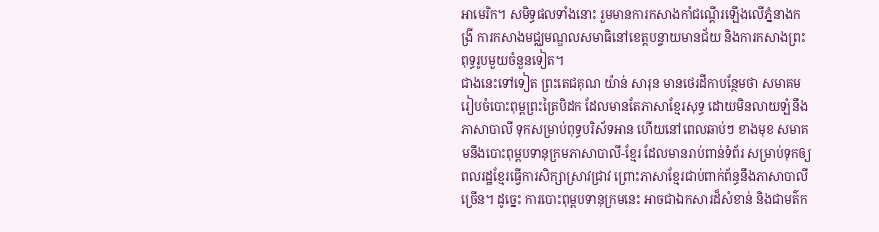អាមេរិក។ សមិទ្ធផលទាំងនោះ រួមមានការកសាងកាំជណ្ដើរឡើងលើភ្នំនាងកង្រី ការកសាងមជ្ឈមណ្ឌលសមាធិនៅខេត្តបន្ទាយមានជ័យ និងការកសាងព្រះពុទ្ធរូបមួយចំនួនទៀត។
ជាងនេះទៅទៀត ព្រះតេជគុណ យ៉ាន់ សារុន មានថេរដីកាបន្ថែមថា សមាគមរៀបចំបោះពុម្ពព្រះត្រៃបិដក ដែលមានតែភាសាខ្មែរសុទ្ធ ដោយមិនលាយឡំនឹងភាសាបាលី ទុកសម្រាប់ពុទ្ធបរិស័ទអាន ហើយនៅពេលឆាប់ៗ ខាងមុខ សមាគមនឹងបោះពុម្ពបទានុក្រមភាសាបាលី-ខ្មែរ ដែលមានរាប់ពាន់ទំព័រ សម្រាប់ទុកឲ្យពលរដ្ឋខ្មែរធ្វើការសិក្សាស្រាវជ្រាវ ព្រោះភាសាខ្មែរជាប់ពាក់ព័ន្ធនឹងភាសាបាលីច្រើន។ ដូច្នេះ ការបោះពុម្ពបទានុក្រមនេះ អាចជាឯកសារដ៏សំខាន់ និងជាមត៌ក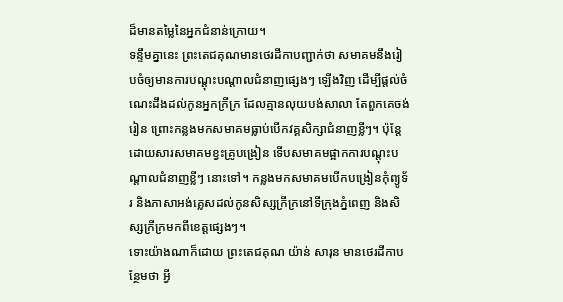ដ៏មានតម្លៃនៃអ្នកជំនាន់ក្រោយ។
ទន្ទឹមគ្នានេះ ព្រះតេជគុណមានថេរដីកាបញ្ជាក់ថា សមាគមនឹងរៀបចំឲ្យមានការបណ្ដុះបណ្ដាលជំនាញផ្សេងៗ ឡើងវិញ ដើម្បីផ្ដល់ចំណេះដឹងដល់កូនអ្នកក្រីក្រ ដែលគ្មានលុយបង់សាលា តែពួកគេចង់រៀន ព្រោះកន្លងមកសមាគមធ្លាប់បើកវគ្គសិក្សាជំនាញខ្លីៗ។ ប៉ុន្តែ ដោយសារសមាគមខ្វះគ្រូបង្រៀន ទើបសមាគមផ្អាកការបណ្ដុះបណ្ដាលជំនាញខ្លីៗ នោះទៅ។ កន្លងមកសមាគមបើកបង្រៀនកុំព្យូទ័រ និងភាសាអង់គ្លេសដល់កូនសិស្សក្រីក្រនៅទីក្រុងភ្នំពេញ និងសិស្សក្រីក្រមកពីខេត្តផ្សេងៗ។
ទោះយ៉ាងណាក៏ដោយ ព្រះតេជគុណ យ៉ាន់ សារុន មានថេរដីកាបន្ថែមថា អ្វី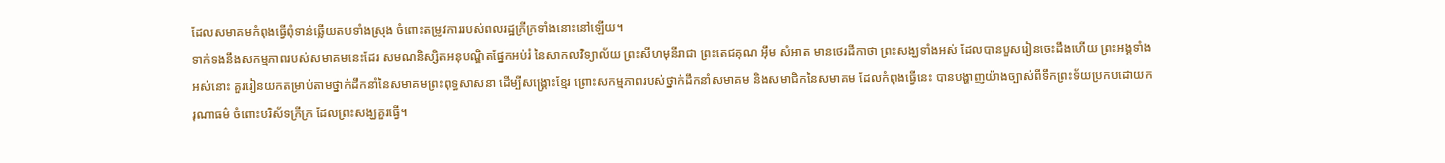ដែលសមាគមកំពុងធ្វើពុំទាន់ឆ្លើយតបទាំងស្រុង ចំពោះតម្រូវការរបស់ពលរដ្ឋក្រីក្រទាំងនោះនៅឡើយ។
ទាក់ទងនឹងសកម្មភាពរបស់សមាគមនេះដែរ សមណនិស្សិតអនុបណ្ឌិតផ្នែកអប់រំ នៃសាកលវិទ្យាល័យ ព្រះសីហមុនីរាជា ព្រះតេជគុណ អ៊ឹម សំអាត មានថេរដីកាថា ព្រះសង្ឃទាំងអស់ ដែលបានបួសរៀនចេះដឹងហើយ ព្រះអង្គទាំងអស់នោះ គួររៀនយកតម្រាប់តាមថ្នាក់ដឹកនាំនៃសមាគមព្រះពុទ្ធសាសនា ដើម្បីសង្គ្រោះខ្មែរ ព្រោះសកម្មភាពរបស់ថ្នាក់ដឹកនាំសមាគម និងសមាជិកនៃសមាគម ដែលកំពុងធ្វើនេះ បានបង្ហាញយ៉ាងច្បាស់ពីទឹកព្រះទ័យប្រកបដោយករុណាធម៌ ចំពោះបរិស័ទក្រីក្រ ដែលព្រះសង្ឃគួរធ្វើ។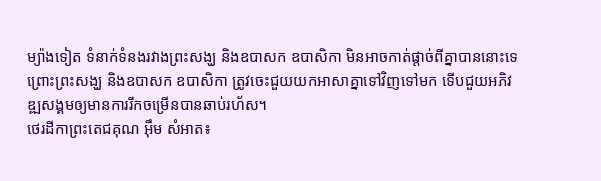ម្យ៉ាងទៀត ទំនាក់ទំនងរវាងព្រះសង្ឃ និងឧបាសក ឧបាសិកា មិនអាចកាត់ផ្ដាច់ពីគ្នាបាននោះទេ ព្រោះព្រះសង្ឃ និងឧបាសក ឧបាសិកា ត្រូវចេះជួយយកអាសាគ្នាទៅវិញទៅមក ទើបជួយអភិវឌ្ឍសង្គមឲ្យមានការរីកចម្រើនបានឆាប់រហ័ស។
ថេរដីកាព្រះតេជគុណ អ៊ឹម សំអាត៖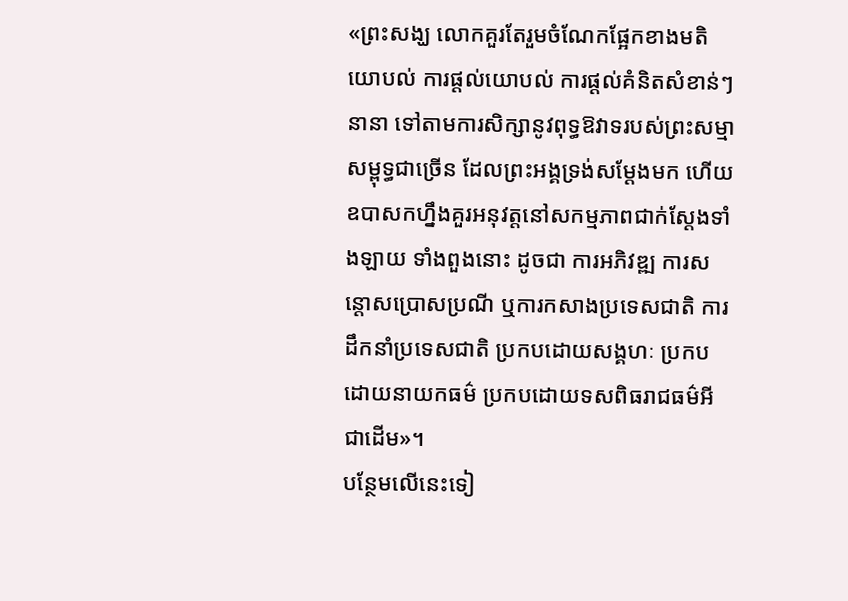«ព្រះសង្ឃ លោកគួរតែរួមចំណែកផ្អែកខាងមតិយោបល់ ការផ្ដល់យោបល់ ការផ្ដល់គំនិតសំខាន់ៗ នានា ទៅតាមការសិក្សានូវពុទ្ធឱវាទរបស់ព្រះសម្មាសម្ពុទ្ធជាច្រើន ដែលព្រះអង្គទ្រង់សម្ដែងមក ហើយឧបាសកហ្នឹងគួរអនុវត្តនៅសកម្មភាពជាក់ស្ដែងទាំងឡាយ ទាំងពួងនោះ ដូចជា ការអភិវឌ្ឍ ការសន្ដោសប្រោសប្រណី ឬការកសាងប្រទេសជាតិ ការដឹកនាំប្រទេសជាតិ ប្រកបដោយសង្គហៈ ប្រកបដោយនាយកធម៌ ប្រកបដោយទសពិធរាជធម៌អីជាដើម»។
បន្ថែមលើនេះទៀ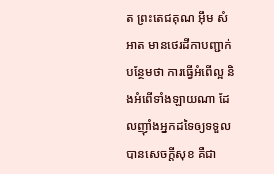ត ព្រះតេជគុណ អ៊ឹម សំអាត មានថេរដីកាបញ្ជាក់បន្ថែមថា ការធ្វើអំពើល្អ និងអំពើទាំងឡាយណា ដែលញ៉ាំងអ្នកដទៃឲ្យទទួលបានសេចក្ដីសុខ គឺជា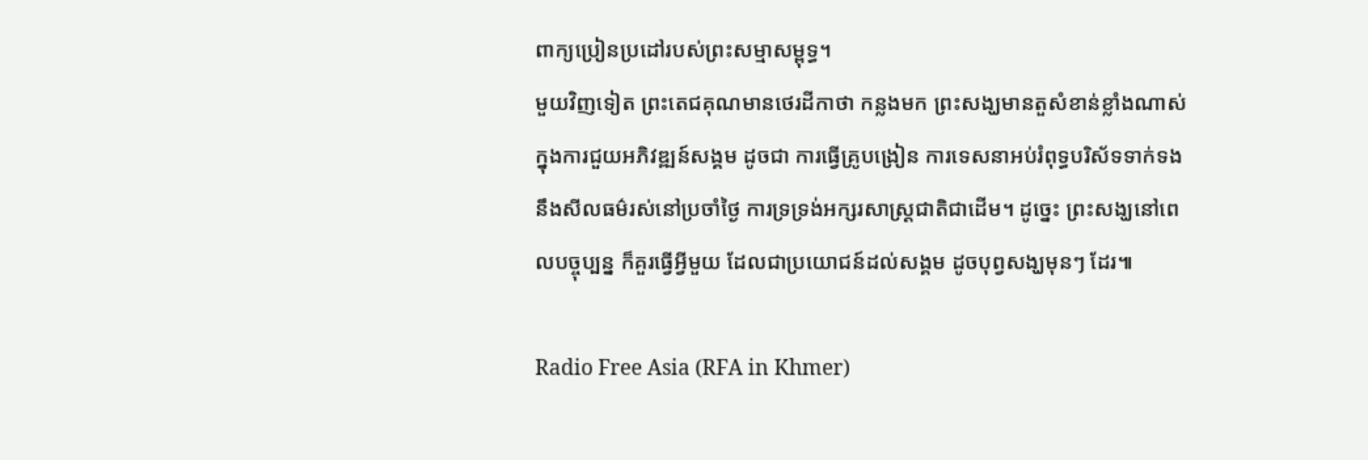ពាក្យប្រៀនប្រដៅរបស់ព្រះសម្មាសម្ពុទ្ធ។
មួយវិញទៀត ព្រះតេជគុណមានថេរដីកាថា កន្លងមក ព្រះសង្ឃមានតួសំខាន់ខ្លាំងណាស់ ក្នុងការជួយអភិវឌ្ឍន៍សង្គម ដូចជា ការធ្វើគ្រូបង្រៀន ការទេសនាអប់រំពុទ្ធបរិស័ទទាក់ទងនឹងសីលធម៌រស់នៅប្រចាំថ្ងៃ ការទ្រទ្រង់អក្សរសាស្ត្រជាតិជាដើម។ ដូច្នេះ ព្រះសង្ឃនៅពេលបច្ចុប្បន្ន ក៏គួរធ្វើអ្វីមួយ ដែលជាប្រយោជន៍ដល់សង្គម ដូចបុព្វសង្ឃមុនៗ ដែរ៕

Radio Free Asia (RFA in Khmer)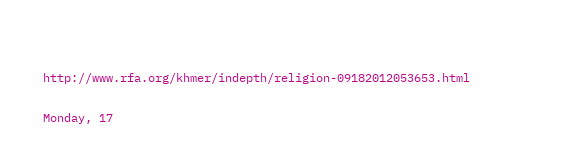http://www.rfa.org/khmer/indepth/religion-09182012053653.html

Monday, 17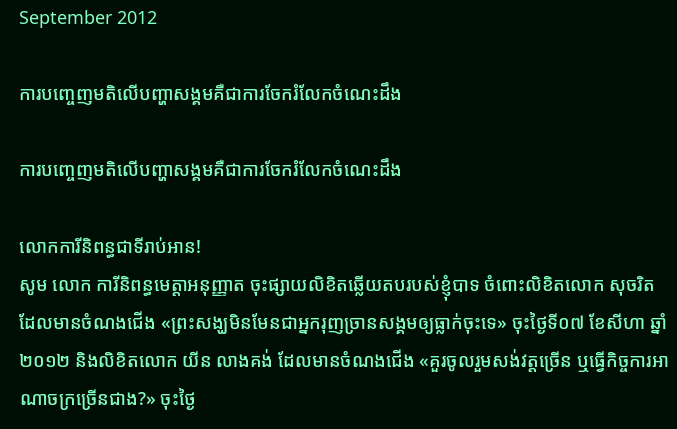September 2012

ការបញ្ចេញមតិលើបញ្ហាសង្គមគឺជាការចែករំលែកចំណេះដឹង

ការបញ្ចេញមតិលើបញ្ហាសង្គមគឺជាការចែករំលែកចំណេះដឹង

លោកការីនិពន្ធជាទីរាប់អាន!
សូម លោក ការីនិពន្ធមេត្តាអនុញ្ញាត ចុះផ្សាយលិខិតឆ្លើយតបរបស់ខ្ញុំបាទ ចំពោះលិខិតលោក សុចរិត ដែលមានចំណងជើង «ព្រះសង្ឃមិនមែនជាអ្នករុញច្រានសង្គមឲ្យធ្លាក់ចុះទេ» ចុះថ្ងៃទី០៧ ខែសីហា ឆ្នាំ២០១២ និងលិខិតលោក យីន លាងគង់ ដែលមានចំណងជើង «គួរចូលរួមសង់វត្តច្រើន ឬធ្វើកិច្ចការអាណាចក្រច្រើនជាង?» ចុះថ្ងៃ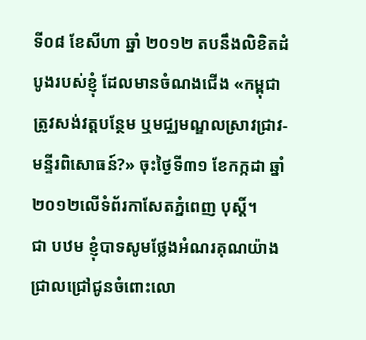ទី០៨ ខែសីហា ឆ្នាំ ២០១២ តបនឹងលិខិតដំបូងរបស់ខ្ញុំ ដែលមានចំណងជើង «កម្ពុជាត្រូវសង់វត្តបន្ថែម ឬមជ្ឈមណ្ឌលស្រាវជ្រាវ-មន្ទីរពិសោធន៍?» ចុះថ្ងៃទី៣១ ខែកក្កដា ឆ្នាំ២០១២លើទំព័រកាសែតភ្នំពេញ បុស្តិ៍។
ជា បឋម ខ្ញុំបាទសូមថ្លែងអំណរគុណយ៉ាងជ្រាលជ្រៅជូនចំពោះលោ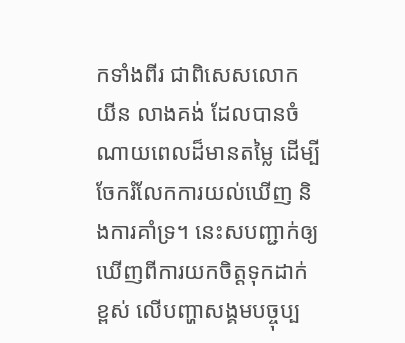កទាំងពីរ ជាពិសេសលោក យីន លាងគង់ ដែលបានចំណាយពេលដ៏មានតម្លៃ ដើម្បីចែករំលែកការយល់ឃើញ និងការគាំទ្រ។ នេះសបញ្ជាក់ឲ្យឃើញពីការយកចិត្តទុកដាក់ខ្ពស់ លើបញ្ហាសង្គមបច្ចុប្ប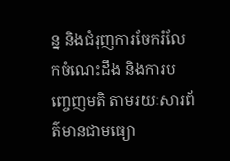ន្ន និងជំរុញការចែករំលែកចំណេះដឹង និងការបញ្ចេញមតិ តាមរយៈសារព័ត៌មានជាមធ្យោ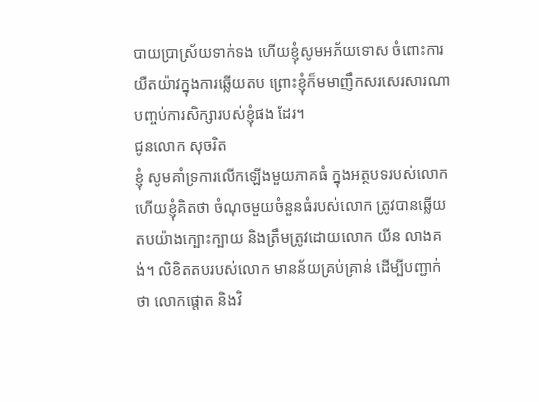បាយប្រាស្រ័យទាក់ទង ហើយខ្ញុំសូមអភ័យទោស ចំពោះការយឺតយ៉ាវក្នុងការឆ្លើយតប ព្រោះខ្ញុំក៏មមាញឹកសរសេរសារណាបញ្ចប់ការសិក្សារបស់ខ្ញុំផង ដែរ។
ជូនលោក សុចរិត
ខ្ញុំ សូមគាំទ្រការលើកឡើងមួយភាគធំ ក្នុងអត្ថបទរបស់លោក ហើយខ្ញុំគិតថា ចំណុចមួយចំនួនធំរបស់លោក ត្រូវបានឆ្លើយតបយ៉ាងក្បោះក្បាយ និងត្រឹមត្រូវដោយលោក យីន លាងគង់។ លិខិតតបរបស់លោក មានន័យគ្រប់គ្រាន់ ដើម្បីបញ្ជាក់ថា លោកផ្តោត និងវិ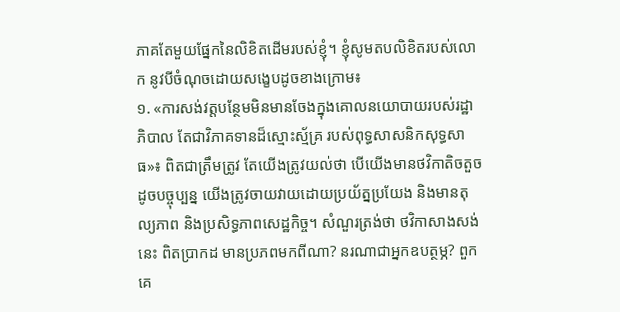ភាគតែមួយផ្នែកនៃលិខិតដើមរបស់ខ្ញុំ។ ខ្ញុំសូមតបលិខិតរបស់លោក នូវបីចំណុចដោយសង្ខេបដូចខាងក្រោម៖
១. «ការសង់វត្តបន្ថែមមិនមានចែងក្នុងគោលនយោបាយរបស់រដ្ឋាភិបាល តែជាវិភាគទានដ៏ស្មោះស្ម័គ្រ របស់ពុទ្ធសាសនិកសុទ្ធសាធ»៖ ពិតជាត្រឹមត្រូវ តែយើងត្រូវយល់ថា បើយើងមានថវិកាតិចតួចដូចបច្ចុប្បន្ន យើងត្រូវចាយវាយដោយប្រយ័ត្នប្រយែង និងមានតុល្យភាព និងប្រសិទ្ធភាពសេដ្ឋកិច្ច។ សំណួរត្រង់ថា ថវិកាសាងសង់នេះ ពិតប្រាកដ មានប្រភពមកពីណា? នរណាជាអ្នកឧបត្ថម្ភ? ពួកគេ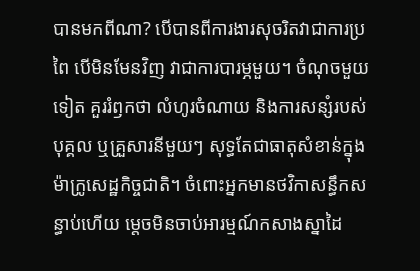បានមកពីណា? បើបានពីការងារសុចរិតវាជាការប្រពៃ បើមិនមែនវិញ វាជាការបារម្ភមួយ។ ចំណុចមួយទៀត គួររំឭកថា លំហូរចំណាយ និងការសន្សំរបស់បុគ្គល ឬគ្រួសារនីមួយៗ សុទ្ធតែជាធាតុសំខាន់ក្នុងម៉ាក្រូសេដ្ឋកិច្ចជាតិ។ ចំពោះអ្នកមានថវិកាសន្ធឹកសន្ធាប់ហើយ ម្តេចមិនចាប់អារម្មណ៍កសាងស្នាដៃ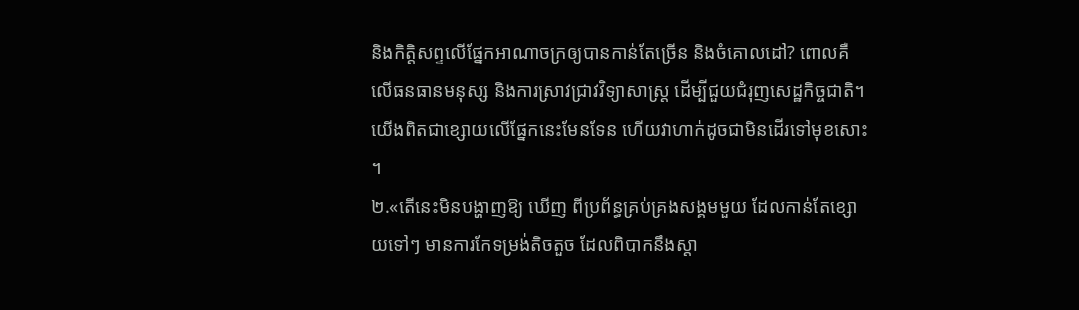និងកិត្តិសព្ទលើផ្នែកអាណាចក្រឲ្យបានកាន់តែច្រើន និងចំគោលដៅ? ពោលគឺលើធនធានមនុស្ស និងការស្រាវជ្រាវវិទ្យាសាស្ត្រ ដើម្បីជួយជំរុញសេដ្ឋកិច្ចជាតិ។ យើងពិតជាខ្សោយលើផ្នែកនេះមែនទែន ហើយវាហាក់ដូចជាមិនដើរទៅមុខសោះ។
២.«តើនេះមិនបង្ហាញឱ្យ ឃើញ ពីប្រព័ន្ធគ្រប់គ្រងសង្គមមួយ ដែលកាន់តែខ្សោយទៅៗ មានការកែទម្រង់តិចតួច ដែលពិបាកនឹងស្តា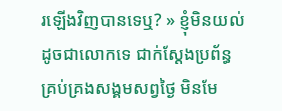រឡើងវិញបានទេឬ? » ខ្ញុំមិនយល់ដូចជាលោកទេ ជាក់ស្តែងប្រព័ន្ធគ្រប់គ្រងសង្គមសព្វថ្ងៃ មិនមែ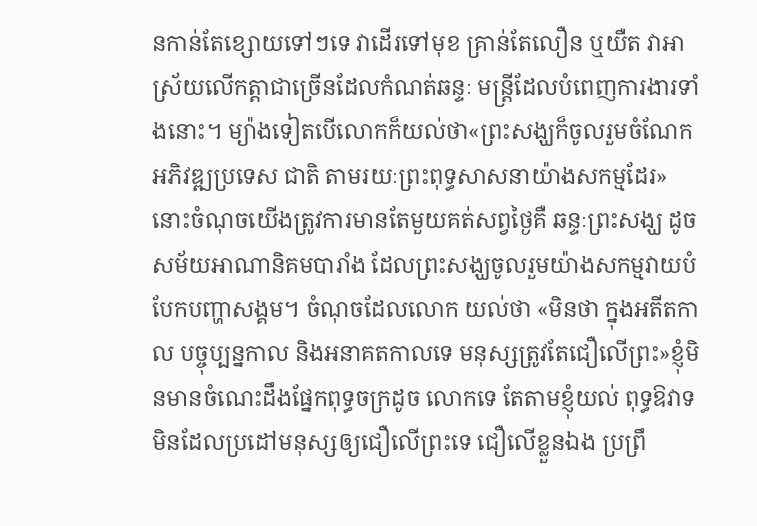នកាន់តែខ្សោយទៅៗទេ វាដើរទៅមុខ គ្រាន់តែលឿន ឬយឺត វាអាស្រ័យលើកត្តាជាច្រើនដែលកំណត់ឆន្ទៈ មន្ត្រីដែលបំពេញការងារទាំងនោះ។ ម្យ៉ាងទៀតបើលោកក៏យល់ថា«ព្រះសង្ឃក៏ចូលរួមចំណែកអភិវឌ្ឍប្រទេស ជាតិ តាមរយៈព្រះពុទ្ធសាសនាយ៉ាងសកម្មដែរ» នោះចំណុចយើងត្រូវការមានតែមួយគត់សព្វថ្ងៃគឺ ឆន្ទៈព្រះសង្ឃ ដូចសម័យអាណានិគមបារាំង ដែលព្រះសង្ឃចូលរួមយ៉ាងសកម្មវាយបំបែកបញ្ហាសង្គម។ ចំណុចដែលលោក យល់ថា «មិនថា ក្នុងអតីតកាល បច្ចុប្បន្នកាល និងអនាគតកាលទេ មនុស្សត្រូវតែជឿលើព្រះ»ខ្ញុំមិនមានចំណេះដឹងផ្នែកពុទ្ធចក្រដូច លោកទេ តែតាមខ្ញុំយល់ ពុទ្ធឱវាទមិនដែលប្រដៅមនុស្សឲ្យជឿលើព្រះទេ ជឿលើខ្លួនឯង ប្រព្រឹ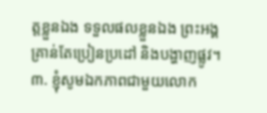ត្តខ្លួនឯង ទទួលផលខ្លួនឯង ព្រះអង្គគ្រាន់តែប្រៀនប្រដៅ និងបង្ហាញផ្លូវ។
៣. ខ្ញុំសូមឯកភាពជាមួយលោក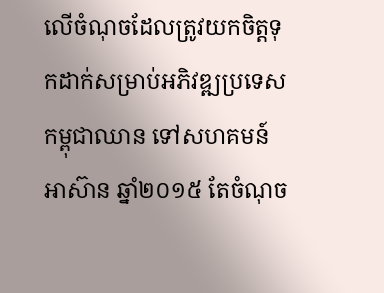លើចំណុចដែលត្រូវយកចិត្តទុកដាក់សម្រាប់អភិវឌ្ឍប្រទេសកម្ពុជាឈាន ទៅសហគមន៍អាស៊ាន ឆ្នាំ២០១៥ តែចំណុច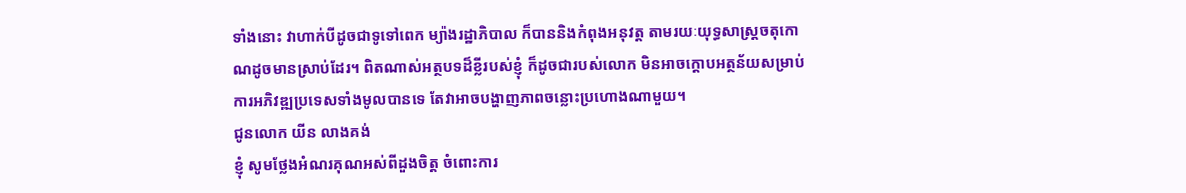ទាំងនោះ វាហាក់បីដូចជាទូទៅពេក ម្យ៉ាងរដ្ឋាភិបាល ក៏បាននិងកំពុងអនុវត្ត តាមរយៈយុទ្ធសាស្រ្តចតុកោណដូចមានស្រាប់ដែរ។ ពិតណាស់អត្ថបទដ៏ខ្លីរបស់ខ្ញុំ ក៏ដូចជារបស់លោក មិនអាចក្តោបអត្ថន័យសម្រាប់ការអភិវឌ្ឍប្រទេសទាំងមូលបានទេ តែវាអាចបង្ហាញភាពចន្លោះប្រហោងណាមួយ។
ជូនលោក យីន លាងគង់
ខ្ញុំ សូមថ្លែងអំណរគុណអស់ពីដួងចិត្ត ចំពោះការ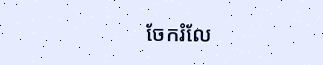ចែករំលែ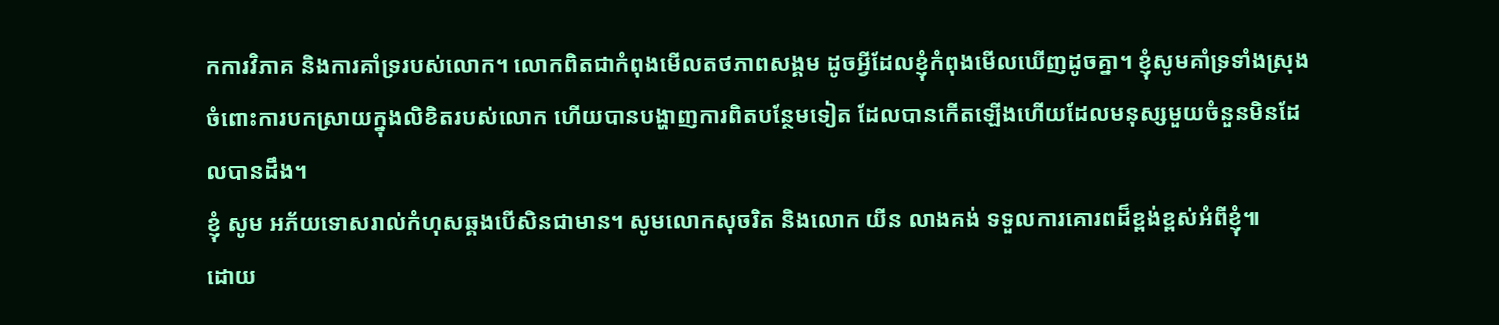កការវិភាគ និងការគាំទ្ររបស់លោក។ លោកពិតជាកំពុងមើលតថភាពសង្គម ដូចអ្វីដែលខ្ញុំកំពុងមើលឃើញដូចគ្នា។ ខ្ញុំសូមគាំទ្រទាំងស្រុង ចំពោះការបកស្រាយក្នុងលិខិតរបស់លោក ហើយបានបង្ហាញការពិតបន្ថែមទៀត ដែលបានកើតឡើងហើយដែលមនុស្សមួយចំនួនមិនដែលបានដឹង។
ខ្ញុំ សូម អភ័យទោសរាល់កំហុសឆ្គងបើសិនជាមាន។ សូមលោកសុចរិត និងលោក យីន លាងគង់ ទទួលការគោរពដ៏ខ្ពង់ខ្ពស់អំពីខ្ញុំ៕
ដោយ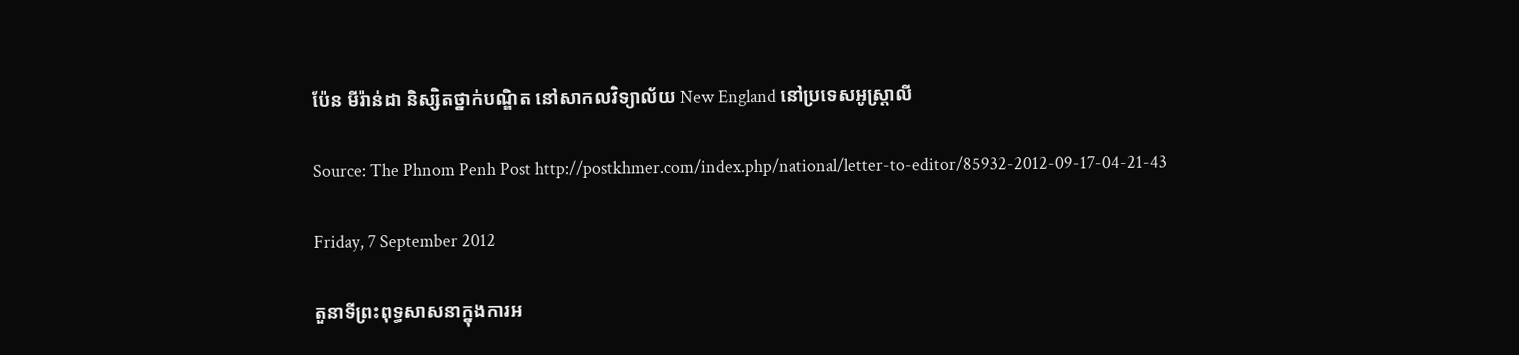ប៉ែន មីរ៉ាន់ដា និស្សិតថ្នាក់បណ្ឌិត នៅសាកលវិទ្យាល័យ New England នៅប្រទេសអូស្ដ្រាលី

Source: The Phnom Penh Post http://postkhmer.com/index.php/national/letter-to-editor/85932-2012-09-17-04-21-43

Friday, 7 September 2012

តួនាទីព្រះពុទ្ធសាសនាក្នុងការអ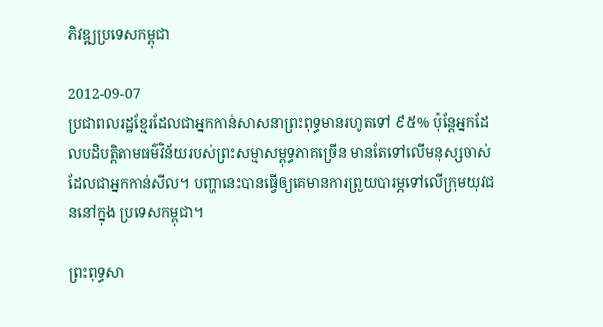ភិវឌ្ឍប្រទេសកម្ពុជា

2012-09-07
ប្រជាពលរដ្ឋខ្មែរដែលជាអ្នកកាន់សាសនាព្រះពុទ្ធមានរហូតទៅ ៩៥% ប៉ុន្តែអ្នកដែលបដិបត្តិតាមធម៌វិន័យរបស់ព្រះសម្មាសម្ពុទ្ធភាគច្រើន មានតែទៅលើមនុស្សចាស់ ដែលជាអ្នកកាន់សីល។ បញ្ហានេះបានធ្វើឲ្យគេមានការព្រួយបារម្ភទៅលើក្រុមយុវជននៅក្នុង ប្រទេសកម្ពុជា។

ព្រះពុទ្ធសា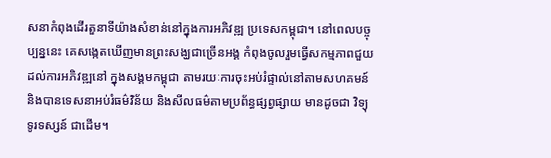សនាកំពុងដើរតួនាទីយ៉ាងសំខាន់នៅក្នុងការអភិវឌ្ឍ ប្រទេសកម្ពុជា។ នៅពេលបច្ចុប្បន្ននេះ គេសង្កេតឃើញមានព្រះសង្ឃជាច្រើនអង្គ កំពុងចូលរួមធ្វើសកម្មភាពជួយដល់ការអភិវឌ្ឍនៅ ក្នុងសង្គមកម្ពុជា តាមរយៈការចុះអប់រំផ្ទាល់នៅតាមសហគមន៍ និងបានទេសនាអប់រំធម៌វិន័យ និងសីលធម៌តាមប្រព័ន្ធផ្សព្វផ្សាយ មានដូចជា វិទ្យុ ទូរទស្សន៍ ជាដើម។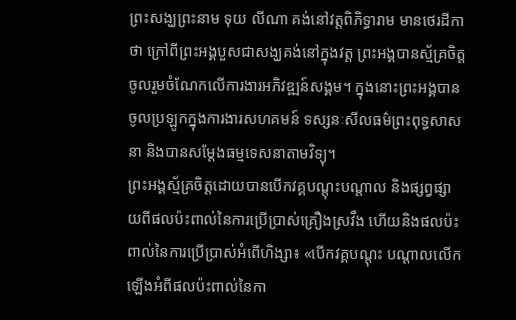ព្រះសង្ឃព្រះនាម ទុយ លីណា គង់នៅវត្តពិភិទ្ធារាម មានថេរដីកាថា ក្រៅពីព្រះអង្គបួសជាសង្ឃគង់នៅក្នុងវត្ត ព្រះអង្គបានស្ម័គ្រចិត្តចូលរួមចំណែកលើការងារអភិវឌ្ឍន៍សង្គម។ ក្នុងនោះព្រះអង្គបានចូលប្រឡូកក្នុងការងារសហគមន៍ ទស្សនៈសីលធម៌ព្រះពុទ្ធសាសនា និងបានសម្ដែងធម្មទេសនាតាមវិទ្យុ។
ព្រះអង្គស្ម័គ្រចិត្តដោយបានបើកវគ្គបណ្ដុះបណ្ដាល និងផ្សព្វផ្សាយពីផលប៉ះពាល់នៃការប្រើប្រាស់គ្រឿងស្រវឹង ហើយនិងផលប៉ះពាល់នៃការប្រើប្រាស់អំពើហិង្សា៖ «បើកវគ្គបណ្ដុះ បណ្ដាលលើកឡើងអំពីផលប៉ះពាល់នៃកា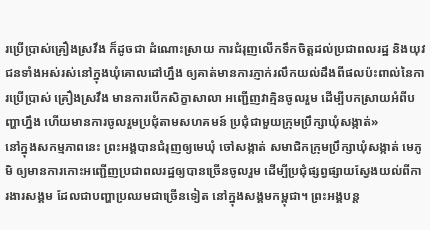រប្រើប្រាស់គ្រឿងស្រវឹង ក៏ដូចជា ដំណោះស្រាយ ការជំរុញលើកទឹកចិត្តដល់ប្រជាពលរដ្ឋ និងយុវជនទាំងអស់រស់នៅក្នុងឃុំគោលដៅហ្នឹង ឲ្យគាត់មានការភ្ញាក់រលឹកយល់ដឹងពីផលប៉ះពាល់នៃការប្រើប្រាស់ គ្រឿងស្រវឹង មានការបើកសិក្ខាសាលា អញ្ជើញវាគ្មិនចូលរួម ដើម្បីបកស្រាយអំពីបញ្ហាហ្នឹង ហើយមានការចូលរួមប្រជុំតាមសហគមន៍ ប្រជុំជាមួយក្រុមប្រឹក្សាឃុំសង្កាត់»
នៅក្នុងសកម្មភាពនេះ ព្រះអង្គបានជំរុញឲ្យមេឃុំ ចៅសង្កាត់ សមាជិកក្រុមប្រឹក្សាឃុំសង្កាត់ មេភូមិ ឲ្យមានការកោះអញ្ជើញប្រជាពលរដ្ឋឲ្យបានច្រើនចូលរួម ដើម្បីប្រជុំផ្សព្វផ្សាយស្វែងយល់ពីការងារសង្គម ដែលជាបញ្ហាប្រឈមជាច្រើនទៀត នៅក្នុងសង្គមកម្ពុជា។ ព្រះអង្គបន្ត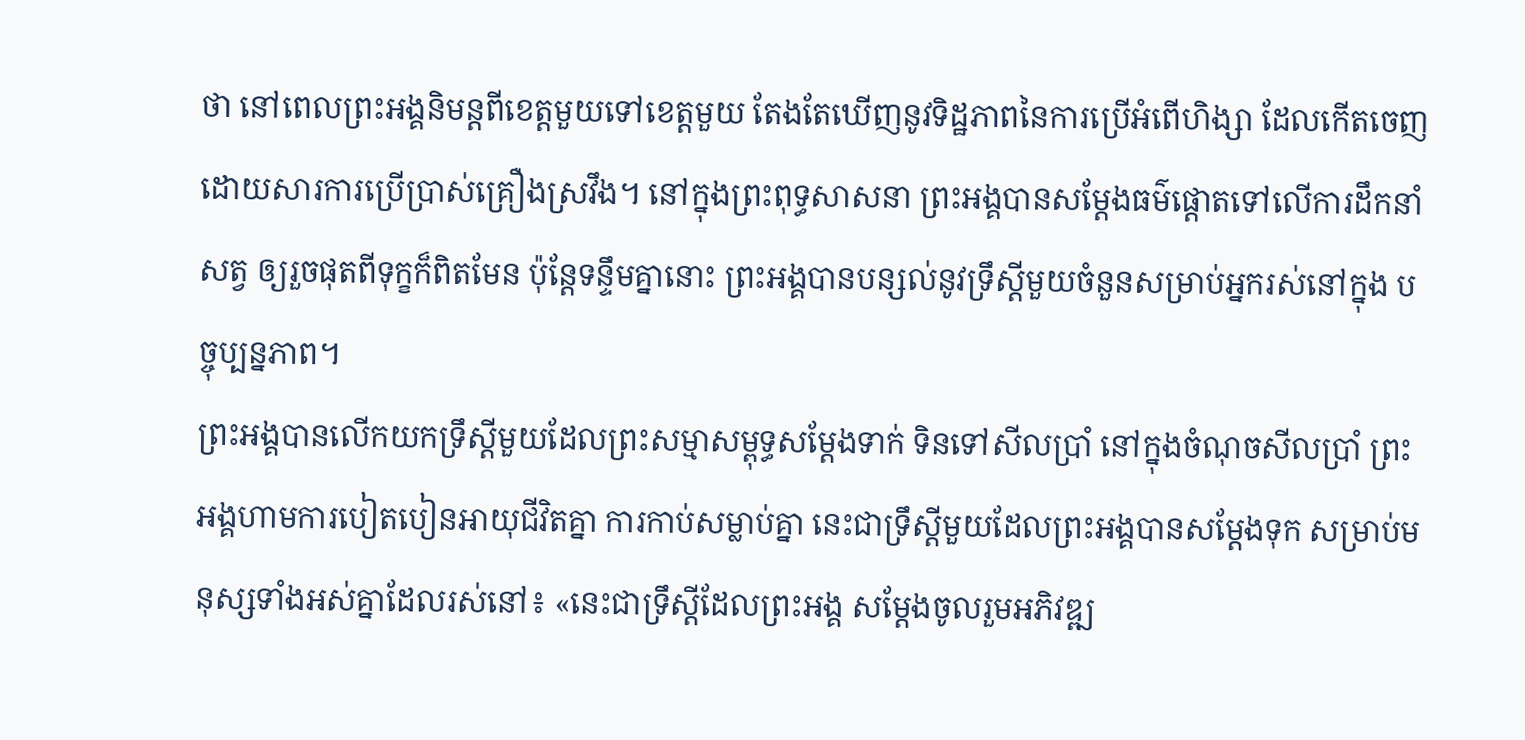ថា នៅពេលព្រះអង្គនិមន្តពីខេត្តមួយទៅខេត្តមួយ តែងតែឃើញនូវទិដ្ឋភាពនៃការប្រើអំពើហិង្សា ដែលកើតចេញដោយសារការប្រើប្រាស់គ្រឿងស្រវឹង។ នៅក្នុងព្រះពុទ្ធសាសនា ព្រះអង្គបានសម្ដែងធម៌ផ្ដោតទៅលើការដឹកនាំសត្វ ឲ្យរួចផុតពីទុក្ខក៏ពិតមែន ប៉ុន្តែទន្ទឹមគ្នានោះ ព្រះអង្គបានបន្សល់នូវទ្រឹស្ដីមួយចំនួនសម្រាប់អ្នករស់នៅក្នុង បច្ចុប្បន្នភាព។
ព្រះអង្គបានលើកយកទ្រឹស្ដីមួយដែលព្រះសម្មាសម្ពុទ្ធសម្ដែងទាក់ ទិនទៅសីលប្រាំ នៅក្នុងចំណុចសីលប្រាំ ព្រះអង្គហាមការបៀតបៀនអាយុជីវិតគ្នា ការកាប់សម្លាប់គ្នា នេះជាទ្រឹស្ដីមួយដែលព្រះអង្គបានសម្ដែងទុក សម្រាប់មនុស្សទាំងអស់គ្នាដែលរស់នៅ៖ «នេះជាទ្រឹស្ដីដែលព្រះអង្គ សម្ដែងចូលរួមអភិវឌ្ឍ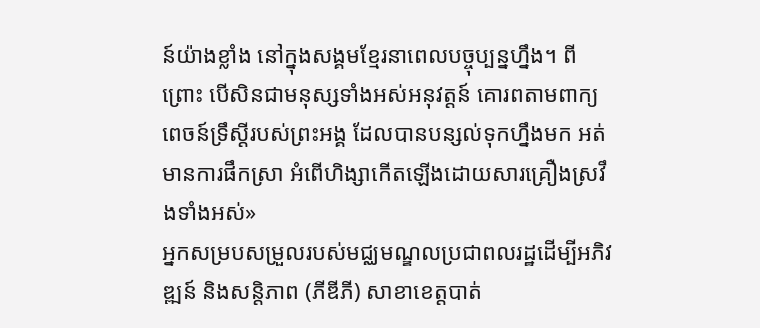ន៍យ៉ាងខ្លាំង នៅក្នុងសង្គមខ្មែរនាពេលបច្ចុប្បន្នហ្នឹង។ ពីព្រោះ បើសិនជាមនុស្សទាំងអស់អនុវត្តន៍ គោរពតាមពាក្យពេចន៍ទ្រឹស្ដីរបស់ព្រះអង្គ ដែលបានបន្សល់ទុកហ្នឹងមក អត់មានការផឹកស្រា អំពើហិង្សាកើតឡើងដោយសារគ្រឿងស្រវឹងទាំងអស់»
អ្នកសម្របសម្រួលរបស់មជ្ឈមណ្ឌលប្រជាពលរដ្ឋដើម្បីអភិវឌ្ឍន៍ និងសន្តិភាព (ភីឌីភី) សាខាខេត្តបាត់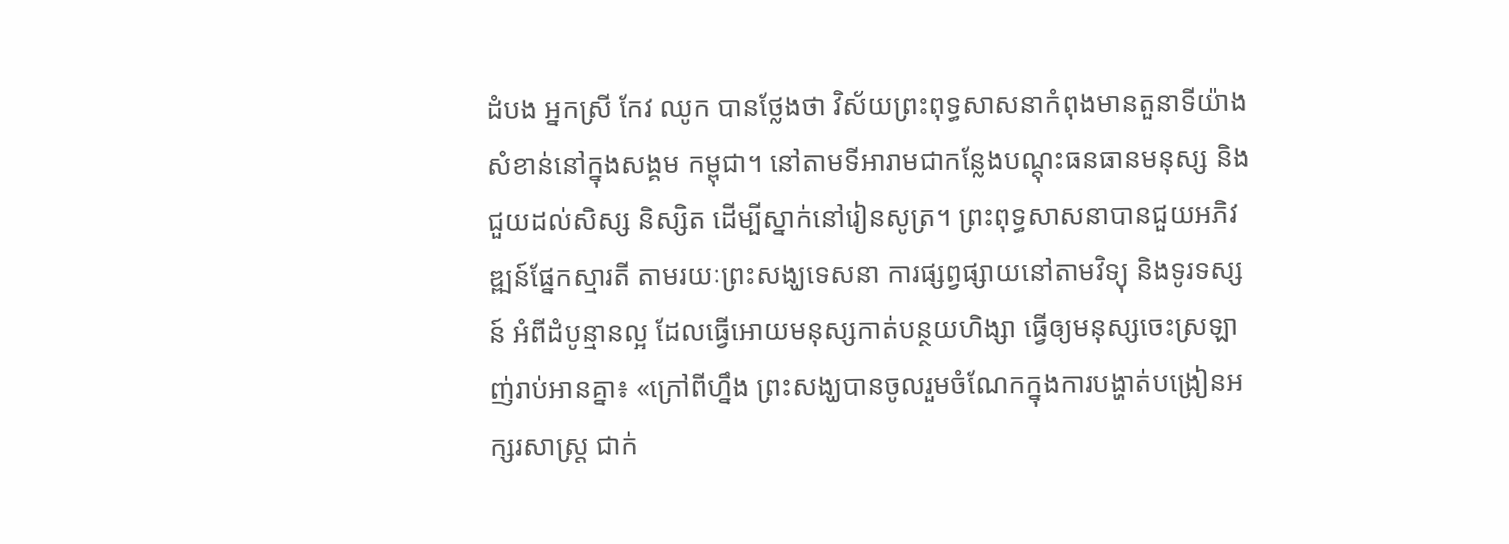ដំបង អ្នកស្រី កែវ ឈូក បានថ្លែងថា វិស័យព្រះពុទ្ធសាសនាកំពុងមានតួនាទីយ៉ាងសំខាន់នៅក្នុងសង្គម កម្ពុជា។ នៅតាមទីអារាមជាកន្លែងបណ្ដុះធនធានមនុស្ស និងជួយដល់សិស្ស និស្សិត ដើម្បីស្នាក់នៅរៀនសូត្រ។ ព្រះពុទ្ធសាសនាបានជួយអភិវឌ្ឍន៍ផ្នែកស្មារតី តាមរយៈព្រះសង្ឃទេសនា ការផ្សព្វផ្សាយនៅតាមវិទ្យុ និងទូរទស្សន៍ អំពីដំបូន្មានល្អ ដែលធ្វើអោយមនុស្សកាត់បន្ថយហិង្សា ធ្វើឲ្យមនុស្សចេះស្រឡាញ់រាប់អានគ្នា៖ «ក្រៅពីហ្នឹង ព្រះសង្ឃបានចូលរួមចំណែកក្នុងការបង្ហាត់បង្រៀនអក្សរសាស្ត្រ ជាក់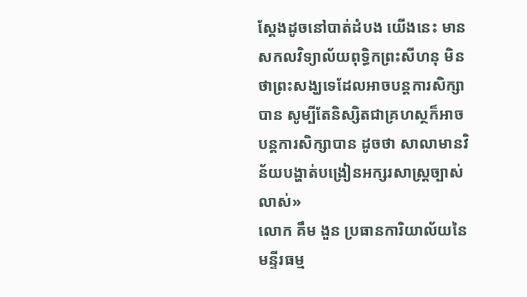ស្ដែងដូចនៅបាត់ដំបង យើងនេះ មានសកលវិទ្យាល័យពុទ្ធិកព្រះសីហនុ មិនថាព្រះសង្ឃទេដែលអាចបន្តការសិក្សាបាន សូម្បីតែនិស្សិតជាគ្រហស្ថក៏អាចបន្តការសិក្សាបាន ដូចថា សាលាមានវិន័យបង្ហាត់បង្រៀនអក្សរសាស្ត្រច្បាស់លាស់»
លោក គឹម ងួន ប្រធានការិយាល័យនៃមន្ទីរធម្ម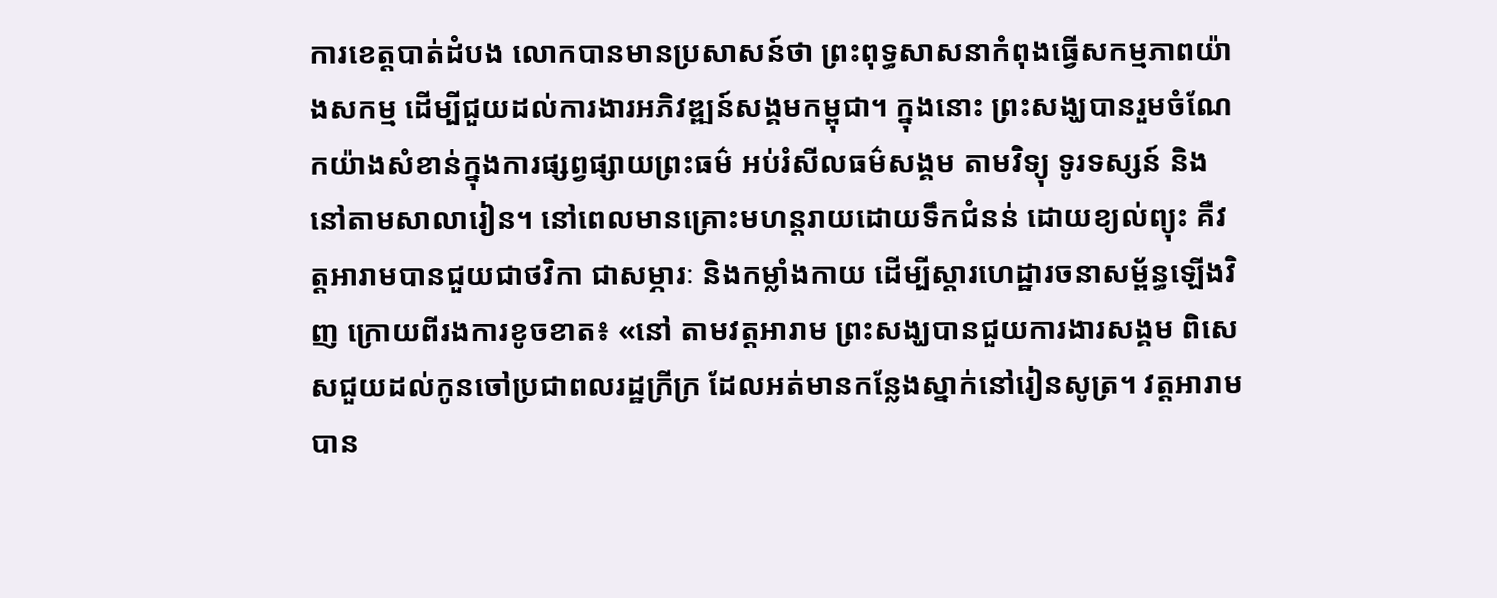ការខេត្តបាត់ដំបង លោកបានមានប្រសាសន៍ថា ព្រះពុទ្ធសាសនាកំពុងធ្វើសកម្មភាពយ៉ាងសកម្ម ដើម្បីជួយដល់ការងារអភិវឌ្ឍន៍សង្គមកម្ពុជា។ ក្នុងនោះ ព្រះសង្ឃបានរួមចំណែកយ៉ាងសំខាន់ក្នុងការផ្សព្វផ្សាយព្រះធម៌ អប់រំសីលធម៌សង្គម តាមវិទ្យុ ទូរទស្សន៍ និងនៅតាមសាលារៀន។ នៅពេលមានគ្រោះមហន្តរាយដោយទឹកជំនន់ ដោយខ្យល់ព្យុះ គឺវត្តអារាមបានជួយជាថវិកា ជាសម្ភារៈ និងកម្លាំងកាយ ដើម្បីស្ដារហេដ្ឋារចនាសម្ព័ន្ធឡើងវិញ ក្រោយពីរងការខូចខាត៖ «នៅ តាមវត្តអារាម ព្រះសង្ឃបានជួយការងារសង្គម ពិសេសជួយដល់កូនចៅប្រជាពលរដ្ឋក្រីក្រ ដែលអត់មានកន្លែងស្នាក់នៅរៀនសូត្រ។ វត្តអារាមបាន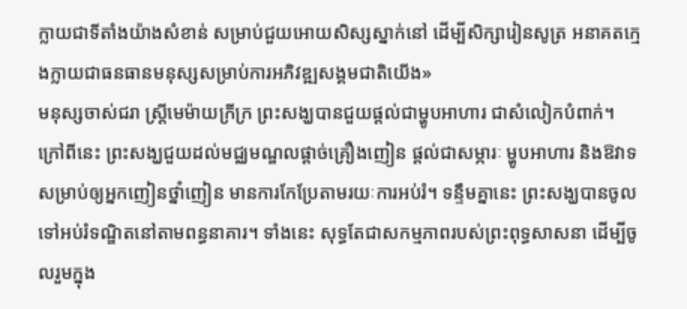ក្លាយជាទីតាំងយ៉ាងសំខាន់ សម្រាប់ជួយអោយសិស្សស្នាក់នៅ ដើម្បីសិក្សារៀនសូត្រ អនាគតក្មេងក្លាយជាធនធានមនុស្សសម្រាប់ការអភិវឌ្ឍសង្គមជាតិយើង»
មនុស្សចាស់ជរា ស្ត្រីមេម៉ាយក្រីក្រ ព្រះសង្ឃបានជួយផ្ដល់ជាម្ហូបអាហារ ជាសំលៀកបំពាក់។ ក្រៅពីនេះ ព្រះសង្ឃជួយដល់មជ្ឈមណ្ឌលផ្ដាច់គ្រឿងញៀន ផ្ដល់ជាសម្ភារៈ ម្ហូបអាហារ និងឱវាទសម្រាប់ឲ្យអ្នកញៀនថ្នាំញៀន មានការកែប្រែតាមរយៈការអប់រំ។ ទន្ទឹមគ្នានេះ ព្រះសង្ឃបានចូលទៅអប់រំទណ្ឌិតនៅតាមពន្ធនាគារ។ ទាំងនេះ សុទ្ធតែជាសកម្មភាពរបស់ព្រះពុទ្ធសាសនា ដើម្បីចូលរួមក្នុង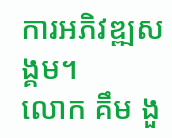ការអភិវឌ្ឍសង្គម។
លោក គឹម ងួ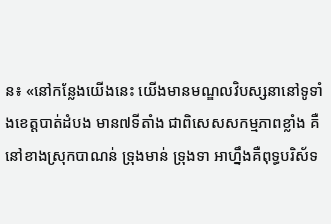ន៖ «នៅកន្លែងយើងនេះ យើងមានមណ្ឌលវិបស្សនានៅទូទាំងខេត្តបាត់ដំបង មាន៧ទីតាំង ជាពិសេសសកម្មភាពខ្លាំង គឺនៅខាងស្រុកបាណន់ ទ្រុងមាន់ ទ្រុងទា អាហ្នឹងគឺពុទ្ធបរិស័ទ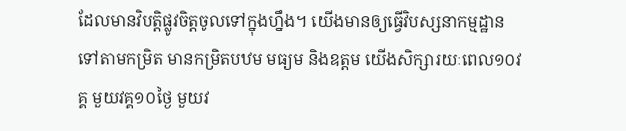ដែលមានវិបត្តិផ្លូវចិត្តចូលទៅក្នុងហ្នឹង។ យើងមានឲ្យធ្វើវិបស្សនាកម្មដ្ឋានទៅតាមកម្រិត មានកម្រិតបឋម មធ្យម និងឧត្ដម យើងសិក្សារយៈពេល១០វគ្គ មួយវគ្គ១០ថ្ងៃ មួយវ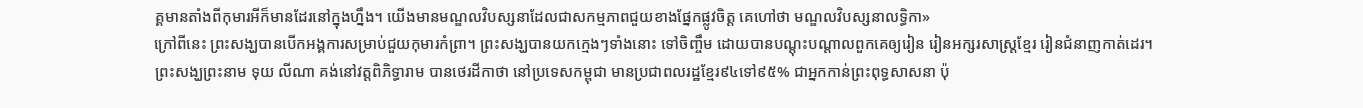គ្គមានតាំងពីកុមារអីក៏មានដែរនៅក្នុងហ្នឹង។ យើងមានមណ្ឌលវិបស្សនាដែលជាសកម្មភាពជួយខាងផ្នែកផ្លូវចិត្ត គេហៅថា មណ្ឌលវិបស្សនាលទ្ធិកា»
ក្រៅពីនេះ ព្រះសង្ឃបានបើកអង្គការសម្រាប់ជួយកុមារកំព្រា។ ព្រះសង្ឃបានយកក្មេងៗទាំងនោះ ទៅចិញ្ចឹម ដោយបានបណ្ដុះបណ្ដាលពួកគេឲ្យរៀន រៀនអក្សរសាស្ត្រខ្មែរ រៀនជំនាញកាត់ដេរ។
ព្រះសង្ឃព្រះនាម ទុយ លីណា គង់នៅវត្តពិភិទ្ធារាម បានថេរដីកាថា នៅប្រទេសកម្ពុជា មានប្រជាពលរដ្ឋខ្មែរ៩៤ទៅ៩៥% ជាអ្នកកាន់ព្រះពុទ្ធសាសនា ប៉ុ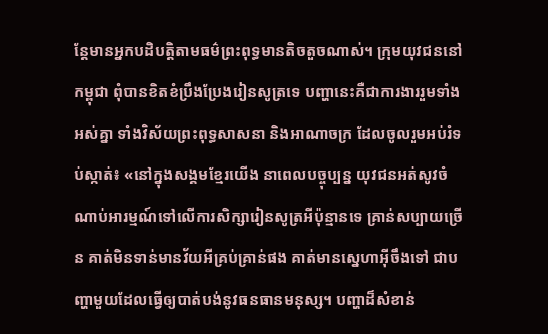ន្តែមានអ្នកបដិបត្តិតាមធម៌ព្រះពុទ្ធមានតិចតួចណាស់។ ក្រុមយុវជននៅកម្ពុជា ពុំបានខិតខំប្រឹងប្រែងរៀនសូត្រទេ បញ្ហានេះគឺជាការងាររួមទាំងអស់គ្នា ទាំងវិស័យព្រះពុទ្ធសាសនា និងអាណាចក្រ ដែលចូលរួមអប់រំទប់ស្កាត់៖ «នៅក្នុងសង្គមខ្មែរយើង នាពេលបច្ចុប្បន្ន យុវជនអត់សូវចំណាប់អារម្មណ៍ទៅលើការសិក្សារៀនសូត្រអីប៉ុន្មានទេ គ្រាន់សប្បាយច្រើន គាត់មិនទាន់មានវ័យអីគ្រប់គ្រាន់ផង គាត់មានស្នេហាអ៊ីចឹងទៅ ជាបញ្ហាមួយដែលធ្វើឲ្យបាត់បង់នូវធនធានមនុស្ស។ បញ្ហាដ៏សំខាន់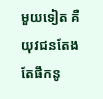មួយទៀត គឺយុវជនតែងតែផឹកនូ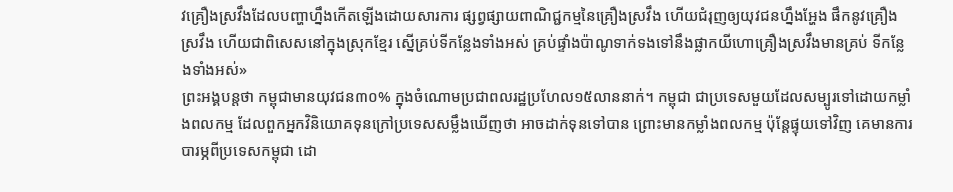វគ្រឿងស្រវឹងដែលបញ្ហាហ្នឹងកើតឡើងដោយសារការ ផ្សព្វផ្សាយពាណិជ្ជកម្មនៃគ្រឿងស្រវឹង ហើយជំរុញឲ្យយុវជនហ្នឹងអ្ហែង ផឹកនូវគ្រឿងស្រវឹង ហើយជាពិសេសនៅក្នុងស្រុកខ្មែរ ស្នើគ្រប់ទីកន្លែងទាំងអស់ គ្រប់ផ្ទាំងប៉ាណូទាក់ទងទៅនឹងផ្លាកយីហោគ្រឿងស្រវឹងមានគ្រប់ ទីកន្លែងទាំងអស់»
ព្រះអង្គបន្តថា កម្ពុជាមានយុវជន៣០% ក្នុងចំណោមប្រជាពលរដ្ឋប្រហែល១៥លាននាក់។ កម្ពុជា ជាប្រទេសមួយដែលសម្បូរទៅដោយកម្លាំងពលកម្ម ដែលពួកអ្នកវិនិយោគទុនក្រៅប្រទេសសម្លឹងឃើញថា អាចដាក់ទុនទៅបាន ព្រោះមានកម្លាំងពលកម្ម ប៉ុន្តែផ្ទុយទៅវិញ គេមានការបារម្ភពីប្រទេសកម្ពុជា ដោ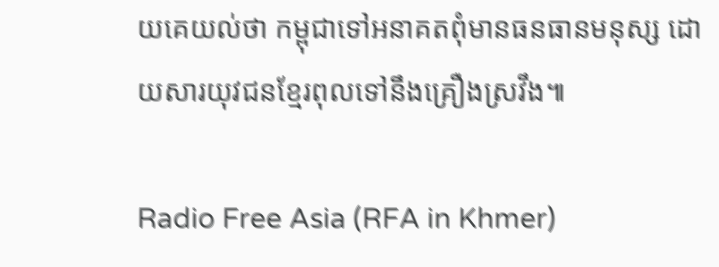យគេយល់ថា កម្ពុជាទៅអនាគតពុំមានធនធានមនុស្ស ដោយសារយុវជនខ្មែរពុលទៅនឹងគ្រឿងស្រវឹង៕

Radio Free Asia (RFA in Khmer)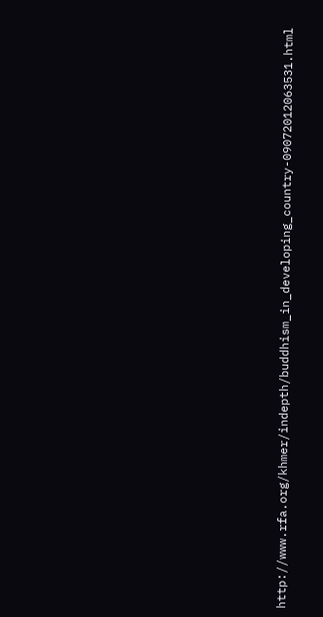http://www.rfa.org/khmer/indepth/buddhism_in_developing_country-09072012063531.html